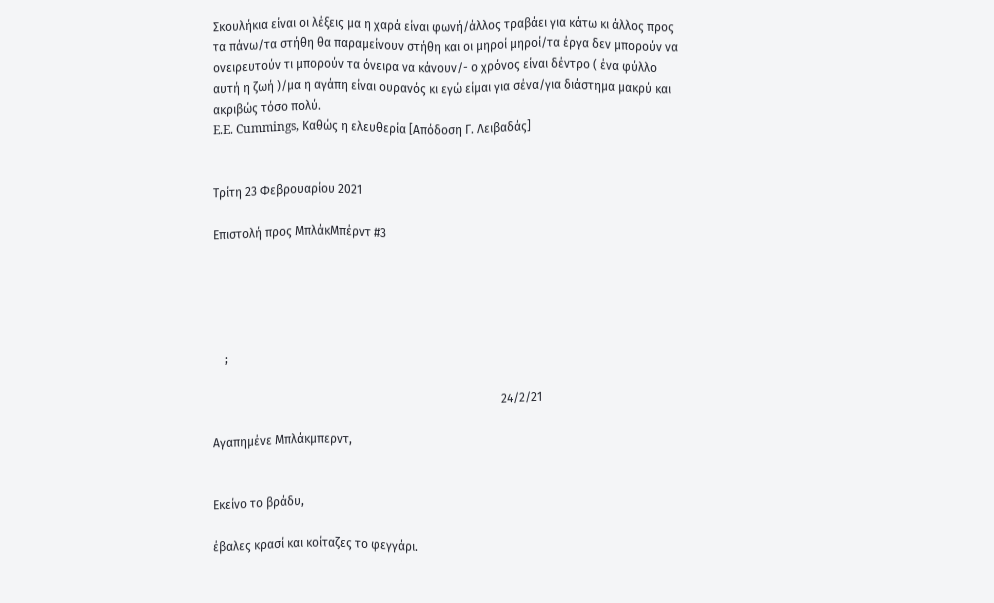Σκουλήκια είναι οι λέξεις μα η χαρά είναι φωνή/άλλος τραβάει για κάτω κι άλλος προς τα πάνω/τα στήθη θα παραμείνουν στήθη και οι μηροί μηροί/τα έργα δεν μπορούν να ονειρευτούν τι μπορούν τα όνειρα να κάνουν/- ο χρόνος είναι δέντρο ( ένα φύλλο αυτή η ζωή )/μα η αγάπη είναι ουρανός κι εγώ είμαι για σένα/για διάστημα μακρύ και ακριβώς τόσο πολύ.
E.E. Cummings, Καθώς η ελευθερία [Απόδοση Γ. Λειβαδάς]


Τρίτη 23 Φεβρουαρίου 2021

Επιστολή προς ΜπλάκΜπέρντ #3





    ;

                                                                                                24/2/21

Αγαπημένε Μπλάκμπερντ,


Εκείνο το βράδυ,

έβαλες κρασί και κοίταζες το φεγγάρι.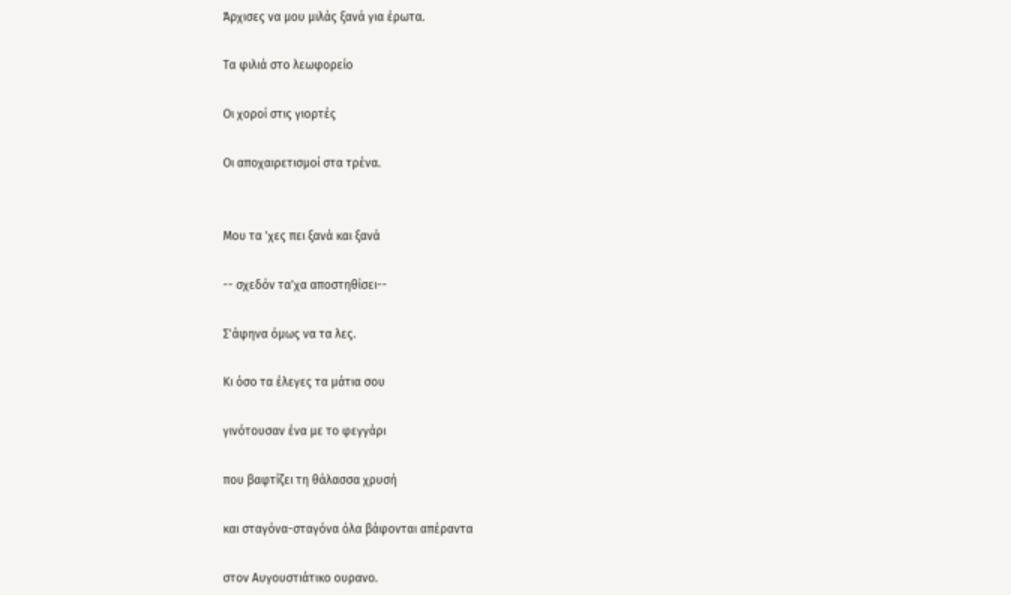Άρχισες να μου μιλάς ξανά για έρωτα.

Τα φιλιά στο λεωφορείο

Οι χοροί στις γιορτές

Οι αποχαιρετισμοί στα τρένα.


Μου τα 'χες πει ξανά και ξανά

-- σχεδόν τα'χα αποστηθίσει--

Σ'άφηνα όμως να τα λες.

Κι όσο τα έλεγες τα μάτια σου

γινότουσαν ένα με το φεγγάρι

που βαφτίζει τη θάλασσα χρυσή

και σταγόνα-σταγόνα όλα βάφονται απέραντα

στον Αυγουστιάτικο ουρανο.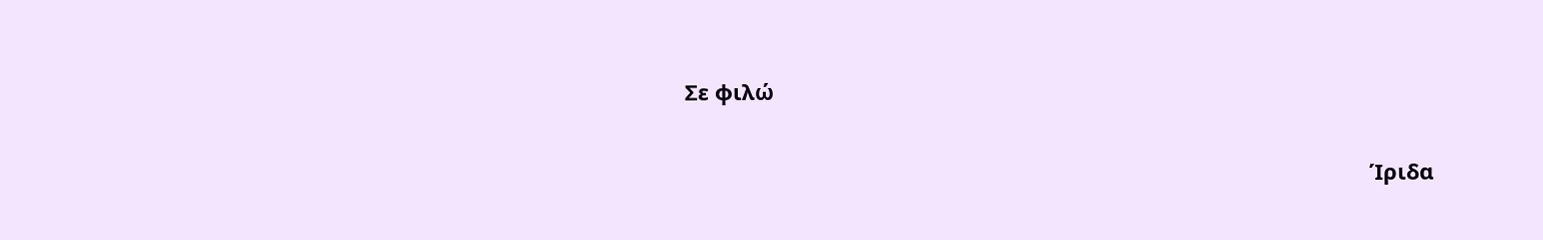Σε φιλώ

                                                                                                                  Ίριδα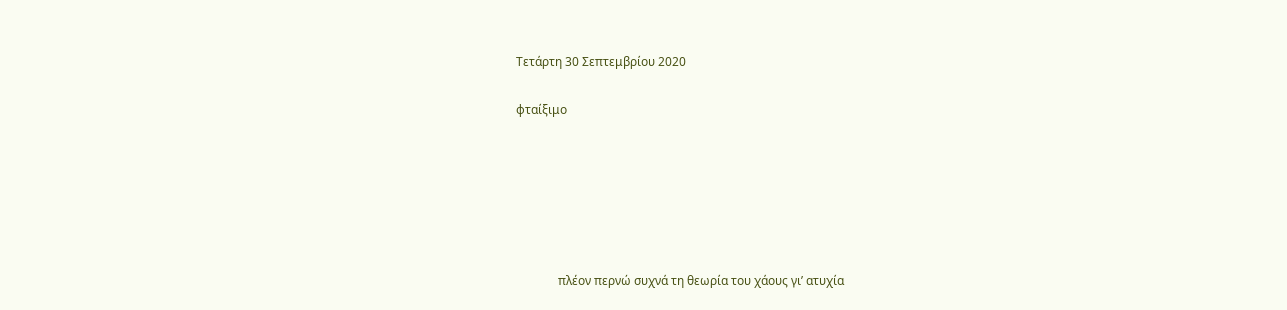Τετάρτη 30 Σεπτεμβρίου 2020

φταίξιμο






              πλέον περνώ συχνά τη θεωρία του χάους γι’ ατυχία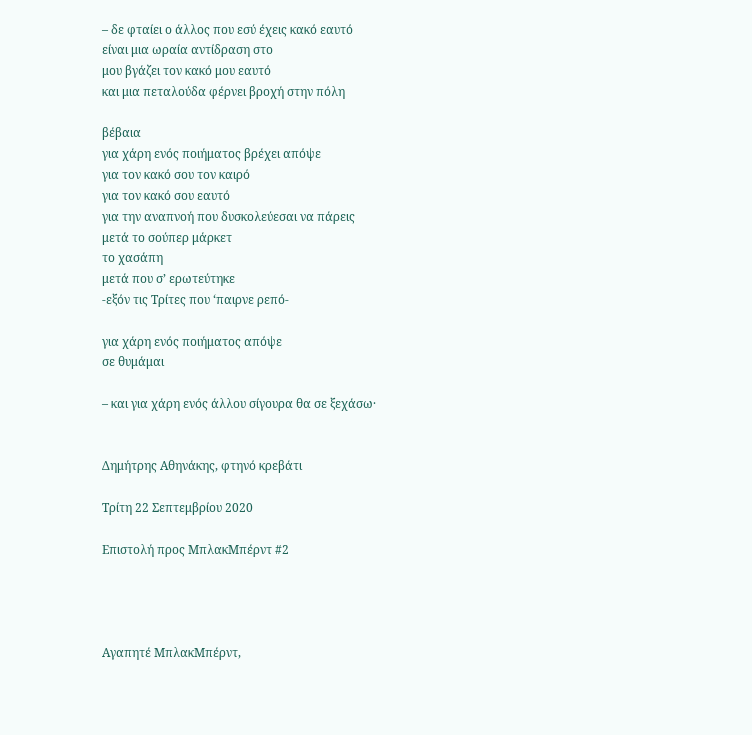– δε φταίει ο άλλος που εσύ έχεις κακό εαυτό
είναι μια ωραία αντίδραση στο
μου βγάζει τον κακό μου εαυτό
και μια πεταλούδα φέρνει βροχή στην πόλη

βέβαια
για χάρη ενός ποιήματος βρέχει απόψε
για τον κακό σου τον καιρό
για τον κακό σου εαυτό
για την αναπνοή που δυσκολεύεσαι να πάρεις
μετά το σούπερ μάρκετ
το χασάπη
μετά που σ’ ερωτεύτηκε
-εξόν τις Τρίτες που ‘παιρνε ρεπό-

για χάρη ενός ποιήματος απόψε
σε θυμάμαι

– και για χάρη ενός άλλου σίγουρα θα σε ξεχάσω·


Δημήτρης Αθηνάκης, φτηνό κρεβάτι

Τρίτη 22 Σεπτεμβρίου 2020

Επιστολή προς ΜπλακΜπέρντ #2




Αγαπητέ ΜπλακΜπέρντ,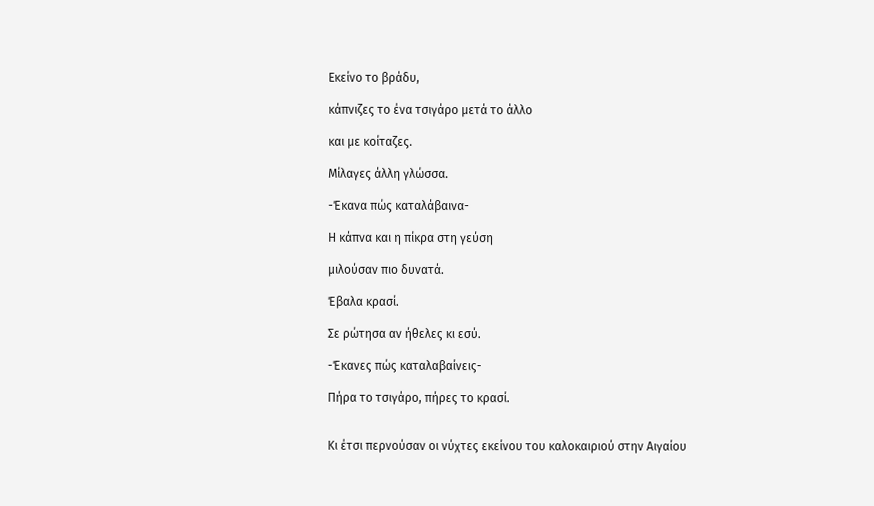Εκείνο το βράδυ,

κάπνιζες το ένα τσιγάρο μετά το άλλο

και με κοίταζες.

Μίλαγες άλλη γλώσσα.

-Έκανα πώς καταλάβαινα-

Η κάπνα και η πίκρα στη γεύση

μιλούσαν πιο δυνατά.

Έβαλα κρασί.

Σε ρώτησα αν ήθελες κι εσύ.

-Έκανες πώς καταλαβαίνεις-

Πήρα το τσιγάρο, πήρες το κρασί.


Κι έτσι περνούσαν οι νύχτες εκείνου του καλοκαιριού στην Αιγαίου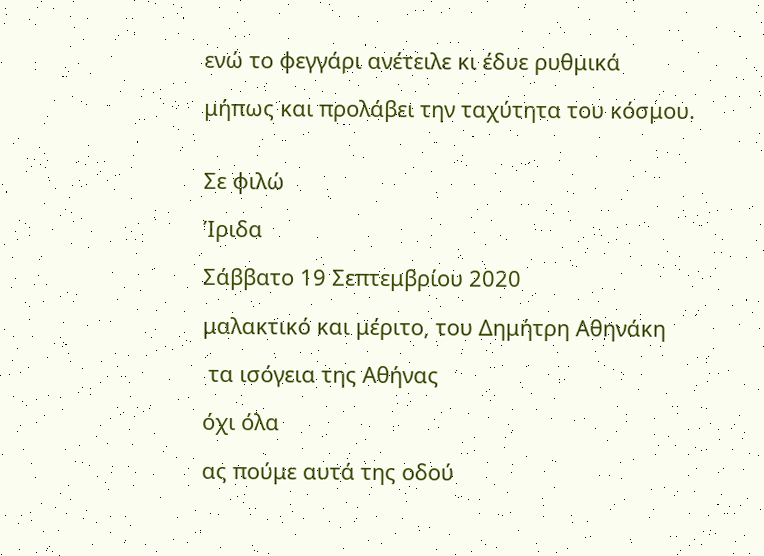ενώ το φεγγάρι ανέτειλε κι έδυε ρυθμικά

μήπως και προλάβει την ταχύτητα του κόσμου.


Σε φιλώ

Ίριδα

Σάββατο 19 Σεπτεμβρίου 2020

μαλακτικό και μέριτο, του Δημήτρη Αθηνάκη

 τα ισόγεια της Αθήνας

όχι όλα

ας πούμε αυτά της οδού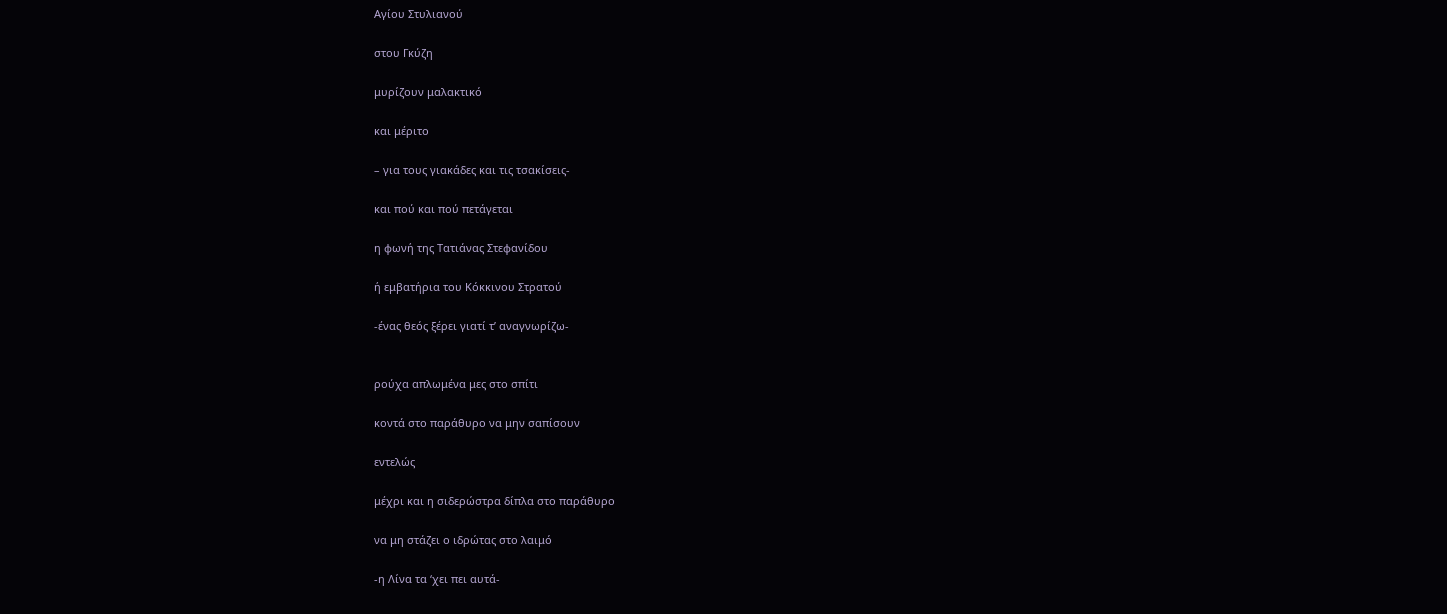Αγίου Στυλιανού

στου Γκύζη

μυρίζουν μαλακτικό

και μέριτο

– για τους γιακάδες και τις τσακίσεις-

και πού και πού πετάγεται

η φωνή της Τατιάνας Στεφανίδου

ή εμβατήρια του Κόκκινου Στρατού

-ένας θεός ξέρει γιατί τ’ αναγνωρίζω-


ρούχα απλωμένα μες στο σπίτι

κοντά στο παράθυρο να μην σαπίσουν

εντελώς

μέχρι και η σιδερώστρα δίπλα στο παράθυρο

να μη στάζει ο ιδρώτας στο λαιμό

-η Λίνα τα ‘χει πει αυτά-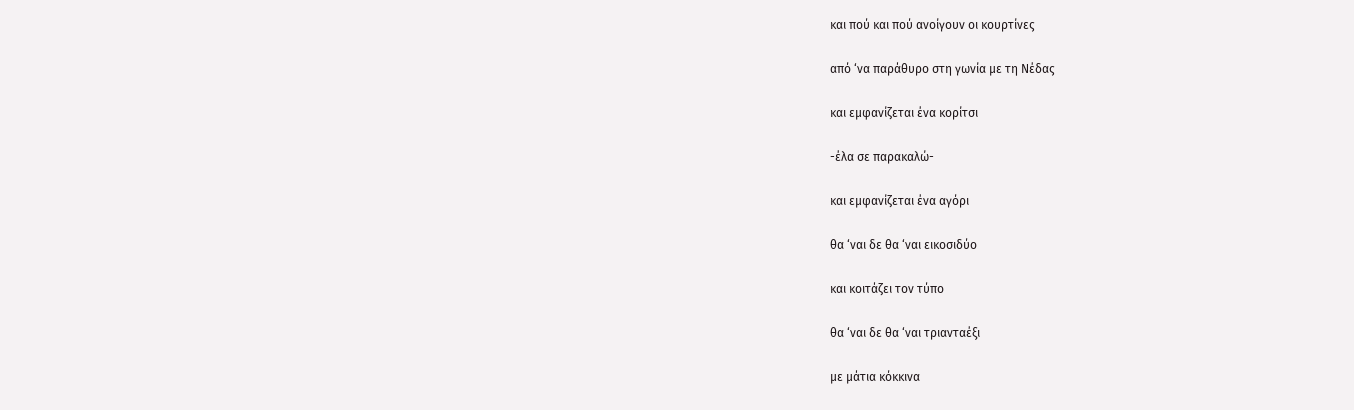και πού και πού ανοίγουν οι κουρτίνες

από ‘να παράθυρο στη γωνία με τη Νέδας

και εμφανίζεται ένα κορίτσι

-έλα σε παρακαλώ-

και εμφανίζεται ένα αγόρι

θα ‘ναι δε θα ‘ναι εικοσιδύο

και κοιτάζει τον τύπο

θα ‘ναι δε θα ‘ναι τριανταέξι

με μάτια κόκκινα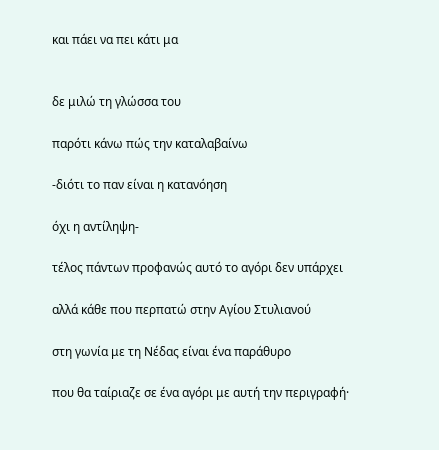και πάει να πει κάτι μα


δε μιλώ τη γλώσσα του

παρότι κάνω πώς την καταλαβαίνω

-διότι το παν είναι η κατανόηση

όχι η αντίληψη-

τέλος πάντων προφανώς αυτό το αγόρι δεν υπάρχει

αλλά κάθε που περπατώ στην Αγίου Στυλιανού

στη γωνία με τη Νέδας είναι ένα παράθυρο

που θα ταίριαζε σε ένα αγόρι με αυτή την περιγραφή·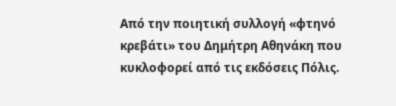Από την ποιητική συλλογή «φτηνό κρεβάτι» του Δημήτρη Αθηνάκη που κυκλοφορεί από τις εκδόσεις Πόλις.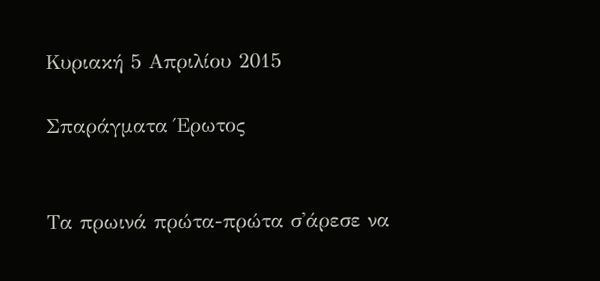Κυριακή 5 Απριλίου 2015

Σπαράγματα Έρωτος


Τα πρωινά πρώτα-πρώτα σ'άρεσε να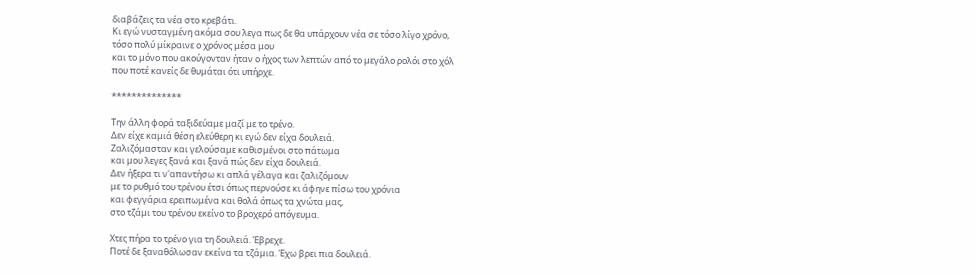διαβάζεις τα νέα στο κρεβάτι.
Κι εγώ νυσταγμένη ακόμα σου λεγα πως δε θα υπάρχουν νέα σε τόσο λίγο χρόνο,
τόσο πολύ μίκραινε ο χρόνος μέσα μου
και το μόνο που ακούγονταν ήταν ο ήχος των λεπτών από το μεγάλο ρολόι στο χόλ
που ποτέ κανείς δε θυμάται ότι υπήρχε.

**************

Την άλλη φορά ταξιδεύαμε μαζί με το τρένο.
Δεν είχε καμιά θέση ελεύθερη κι εγώ δεν είχα δουλειά.
Ζαλιζόμασταν και γελούσαμε καθισμένοι στο πάτωμα
και μου λεγες ξανά και ξανά πώς δεν είχα δουλειά.
Δεν ήξερα τι ν'απαντήσω κι απλά γέλαγα και ζαλιζόμουν
με το ρυθμό του τρένου έτσι όπως περνούσε κι άφηνε πίσω του χρόνια
και φεγγάρια ερειπωμένα και θολά όπως τα χνώτα μας,
στο τζάμι του τρένου εκείνο το βροχερό απόγευμα.

Χτες πήρα το τρένο για τη δουλειά. Έβρεχε.
Ποτέ δε ξαναθόλωσαν εκείνα τα τζάμια. Έχω βρει πια δουλειά.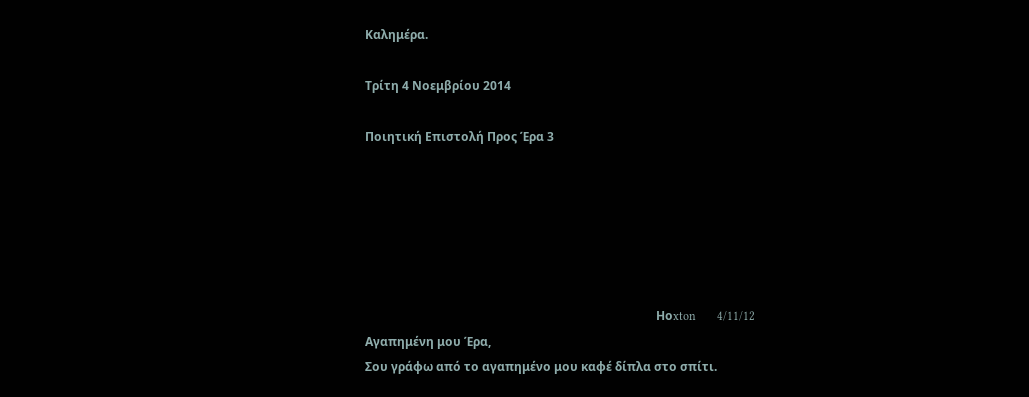Καλημέρα.

Τρίτη 4 Νοεμβρίου 2014

Ποιητική Επιστολή Προς Έρα 3






                                                                                                 Ηοxton       4/11/12
Αγαπημένη μου Έρα,
Σου γράφω από το αγαπημένο μου καφέ δίπλα στο σπίτι.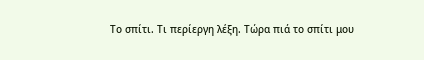Το σπίτι. Τι περίεργη λέξη. Τώρα πιά το σπίτι μου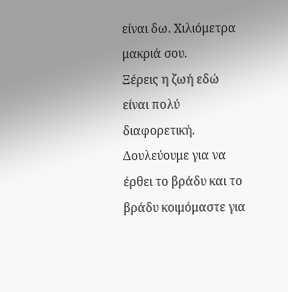είναι δω. Χιλιόμετρα μακριά σου.
Ξέρεις η ζωή εδώ είναι πολύ διαφορετική.
Δουλεύουμε για να έρθει το βράδυ και το βράδυ κοιμόμαστε για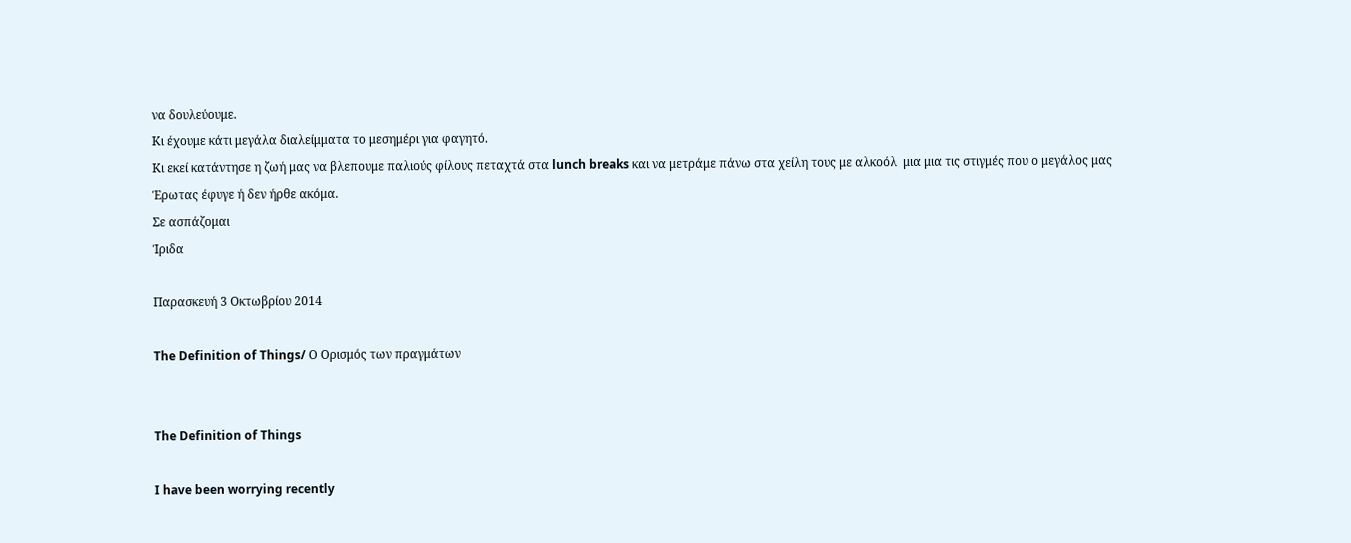να δουλεύουμε.
Κι έχουμε κάτι μεγάλα διαλείμματα το μεσημέρι για φαγητό.
Κι εκεί κατάντησε η ζωή μας να βλεπουμε παλιούς φίλους πεταχτά στα lunch breaks και να μετράμε πάνω στα χείλη τους με αλκοόλ  μια μια τις στιγμές που ο μεγάλος μας Έρωτας έφυγε ή δεν ήρθε ακόμα.
Σε ασπάζομαι
Ίριδα

Παρασκευή 3 Οκτωβρίου 2014

The Definition of Things/ Ο Ορισμός των πραγμάτων


The Definition of Things

I have been worrying recently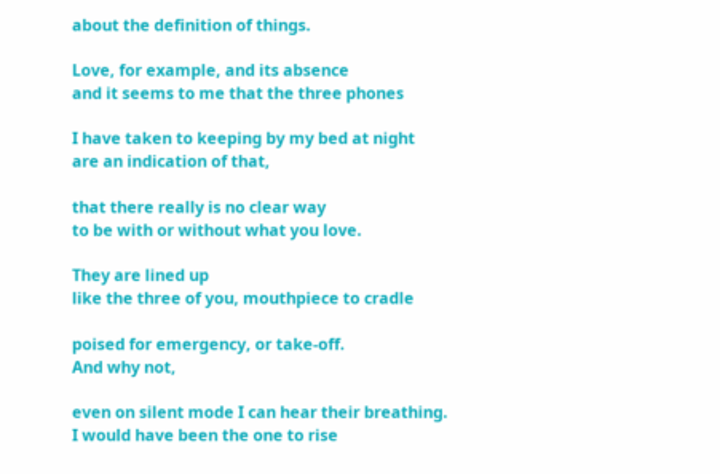about the definition of things.

Love, for example, and its absence
and it seems to me that the three phones

I have taken to keeping by my bed at night
are an indication of that,

that there really is no clear way
to be with or without what you love.

They are lined up
like the three of you, mouthpiece to cradle

poised for emergency, or take-off.
And why not,

even on silent mode I can hear their breathing.
I would have been the one to rise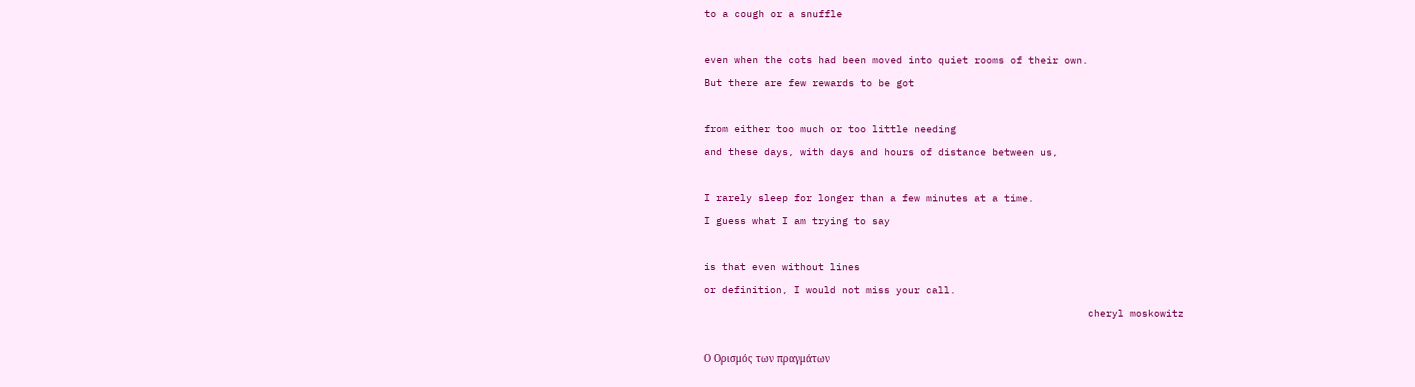to a cough or a snuffle

even when the cots had been moved into quiet rooms of their own.
But there are few rewards to be got

from either too much or too little needing
and these days, with days and hours of distance between us,

I rarely sleep for longer than a few minutes at a time.
I guess what I am trying to say

is that even without lines
or definition, I would not miss your call.
                                                                cheryl moskowitz

Ο Ορισμός των πραγμάτων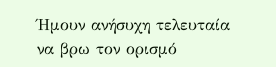Ήμουν ανήσυχη τελευταία
να βρω τον ορισμό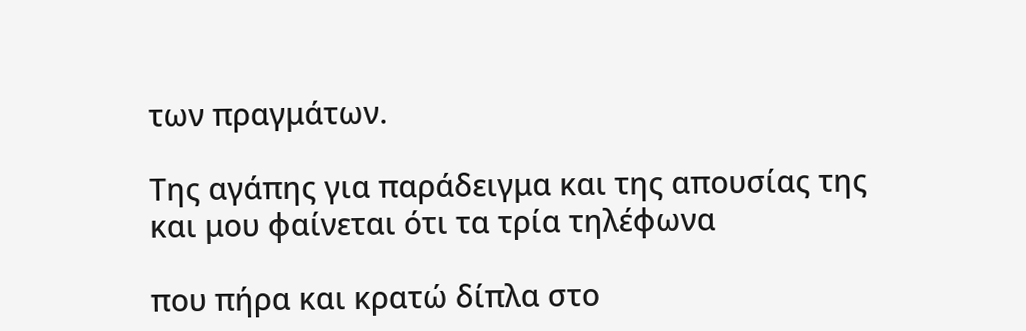των πραγμάτων.

Της αγάπης για παράδειγμα και της απουσίας της
και μου φαίνεται ότι τα τρία τηλέφωνα

που πήρα και κρατώ δίπλα στο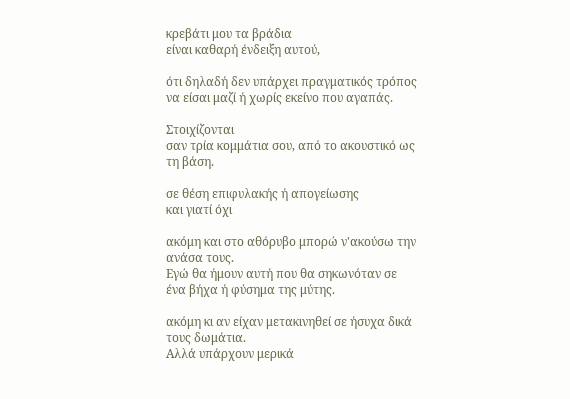κρεβάτι μου τα βράδια
είναι καθαρή ένδειξη αυτού,

ότι δηλαδή δεν υπάρχει πραγματικός τρόπος
να είσαι μαζί ή χωρίς εκείνο που αγαπάς.

Στοιχίζονται
σαν τρία κομμάτια σου, από το ακουστικό ως τη βάση.

σε θέση επιφυλακής ή απογείωσης
και γιατί όχι

ακόμη και στο αθόρυβο μπορώ ν'ακούσω την ανάσα τους.
Εγώ θα ήμουν αυτή που θα σηκωνόταν σε ένα βήχα ή φύσημα της μύτης.

ακόμη κι αν είχαν μετακινηθεί σε ήσυχα δικά τους δωμάτια.
Αλλά υπάρχουν μερικά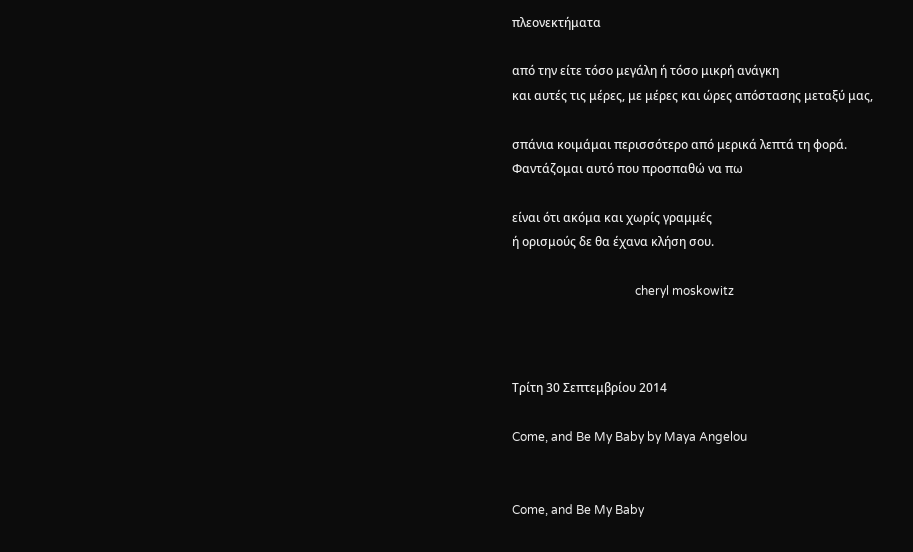πλεονεκτήματα

από την είτε τόσο μεγάλη ή τόσο μικρή ανάγκη
και αυτές τις μέρες, με μέρες και ώρες απόστασης μεταξύ μας,

σπάνια κοιμάμαι περισσότερο από μερικά λεπτά τη φορά.
Φαντάζομαι αυτό που προσπαθώ να πω

είναι ότι ακόμα και χωρίς γραμμές
ή ορισμούς δε θα έχανα κλήση σου.

                                         cheryl moskowitz



Τρίτη 30 Σεπτεμβρίου 2014

Come, and Be My Baby by Maya Angelou


Come, and Be My Baby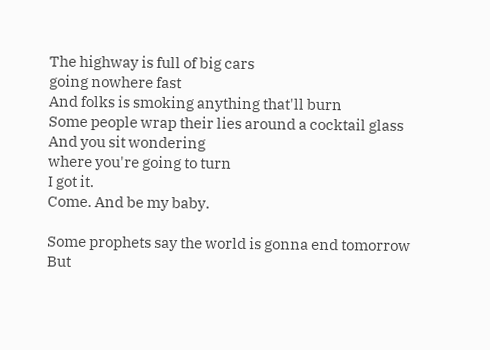The highway is full of big cars
going nowhere fast
And folks is smoking anything that'll burn
Some people wrap their lies around a cocktail glass
And you sit wondering
where you're going to turn
I got it.
Come. And be my baby.

Some prophets say the world is gonna end tomorrow
But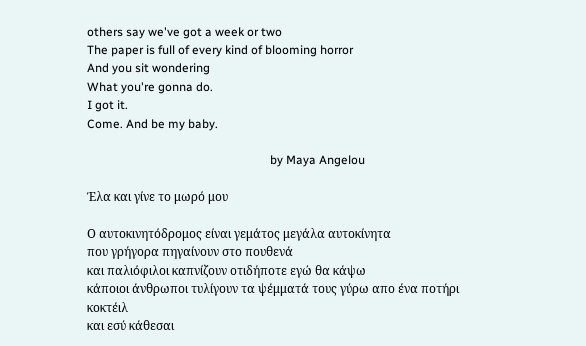others say we've got a week or two
The paper is full of every kind of blooming horror
And you sit wondering
What you're gonna do.
I got it.
Come. And be my baby.

                                                             by Maya Angelou

Έλα και γίνε το μωρό μου

Ο αυτοκινητόδρομος είναι γεμάτος μεγάλα αυτοκίνητα
που γρήγορα πηγαίνουν στο πουθενά
και παλιόφιλοι καπνίζουν οτιδήποτε εγώ θα κάψω
κάποιοι άνθρωποι τυλίγουν τα ψέμματά τους γύρω απο ένα ποτήρι κοκτέιλ
και εσύ κάθεσαι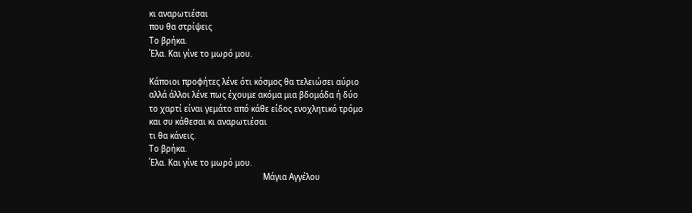κι αναρωτιέσαι
που θα στρίψεις
Το βρήκα.
Έλα. Και γίνε το μωρό μου.

Κάποιοι προφήτες λένε ότι κόσμος θα τελειώσει αύριο
αλλά άλλοι λένε πως έχουμε ακόμα μια βδομάδα ή δύο
το χαρτί είναι γεμάτο από κάθε είδος ενοχλητικό τρόμο
και συ κάθεσαι κι αναρωτιέσαι
τι θα κάνεις.
Το βρήκα.
Έλα. Και γίνε το μωρό μου.
                                                         Μάγια Αγγέλου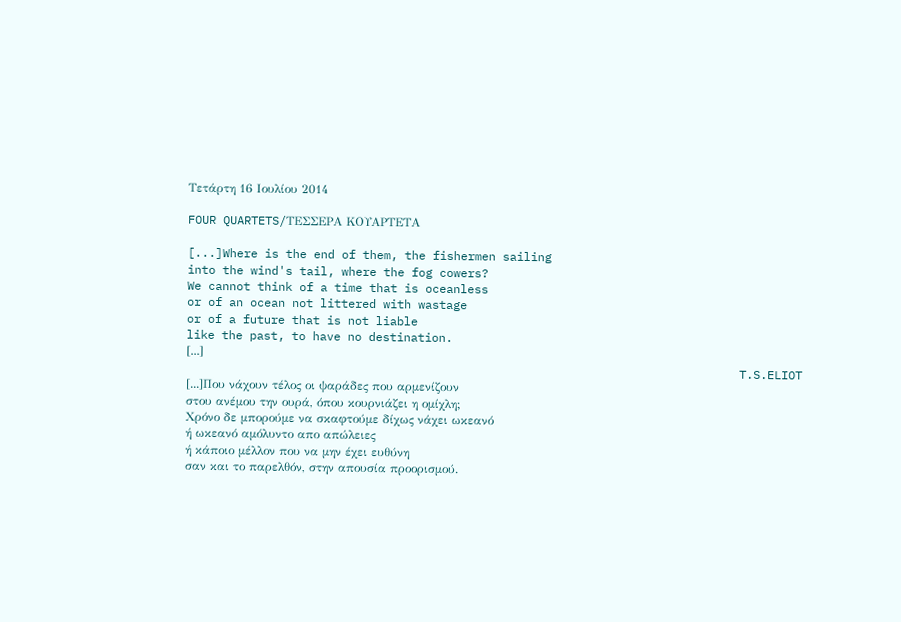Τετάρτη 16 Ιουλίου 2014

FOUR QUARTETS/ΤΕΣΣΕΡΑ ΚΟΥΑΡΤΕΤΑ

[...]Where is the end of them, the fishermen sailing
into the wind's tail, where the fog cowers?
We cannot think of a time that is oceanless
or of an ocean not littered with wastage
or of a future that is not liable
like the past, to have no destination.
[...]
                                                                               T.S.ELIOT
[...]Που νάχουν τέλος οι ψαράδες που αρμενίζουν
στου ανέμου την ουρά, όπου κουρνιάζει η ομίχλη;
Χρόνο δε μπορούμε να σκαφτούμε δίχως νάχει ωκεανό
ή ωκεανό αμόλυντο απο απώλειες
ή κάποιο μέλλον που να μην έχει ευθύνη
σαν και το παρελθόν, στην απουσία προορισμού.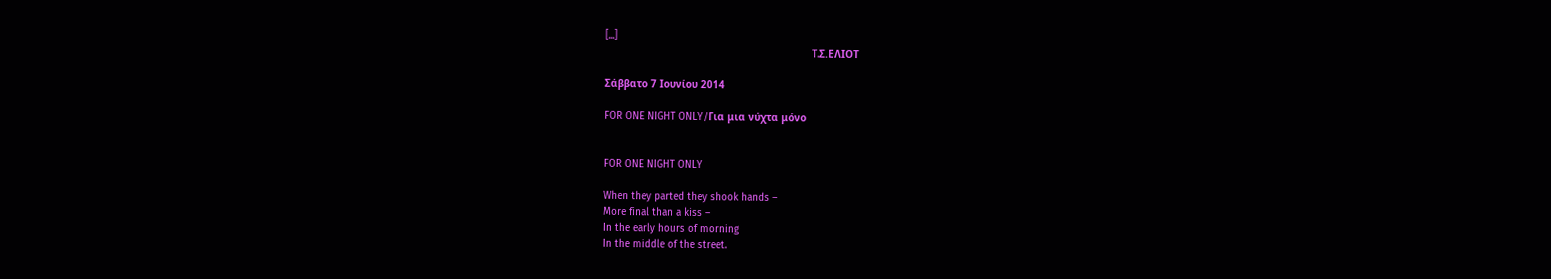[...]
                                                                     T.Σ.ΕΛΙΟΤ

Σάββατο 7 Ιουνίου 2014

FOR ONE NIGHT ONLY/Για μια νύχτα μόνο


FOR ONE NIGHT ONLY

When they parted they shook hands –
More final than a kiss –
In the early hours of morning
In the middle of the street.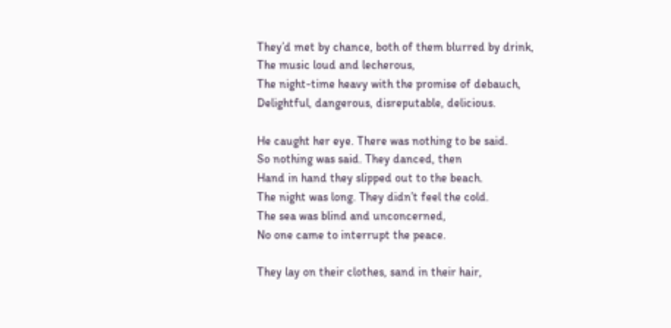They’d met by chance, both of them blurred by drink,
The music loud and lecherous,
The night-time heavy with the promise of debauch,
Delightful, dangerous, disreputable, delicious.

He caught her eye. There was nothing to be said.
So nothing was said. They danced, then
Hand in hand they slipped out to the beach.
The night was long. They didn’t feel the cold.
The sea was blind and unconcerned,
No one came to interrupt the peace.

They lay on their clothes, sand in their hair,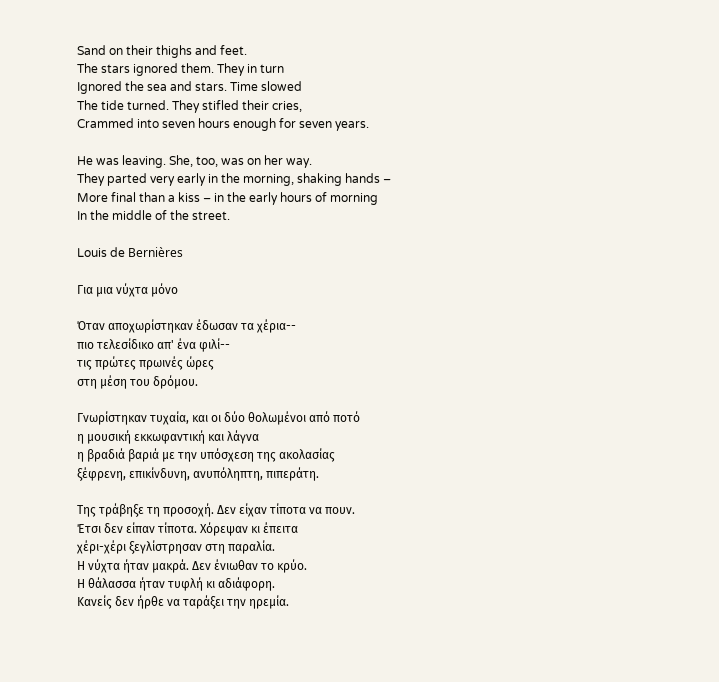Sand on their thighs and feet.
The stars ignored them. They in turn
Ignored the sea and stars. Time slowed
The tide turned. They stifled their cries,
Crammed into seven hours enough for seven years.

He was leaving. She, too, was on her way.
They parted very early in the morning, shaking hands –
More final than a kiss – in the early hours of morning
In the middle of the street.

Louis de Bernières

Για μια νύχτα μόνο

Όταν αποχωρίστηκαν έδωσαν τα χέρια--
πιο τελεσίδικο απ' ένα φιλί--
τις πρώτες πρωινές ώρες
στη μέση του δρόμου.

Γνωρίστηκαν τυχαία, και οι δύο θολωμένοι από ποτό
η μουσική εκκωφαντική και λάγνα
η βραδιά βαριά με την υπόσχεση της ακολασίας
ξέφρενη, επικίνδυνη, ανυπόληπτη, πιπεράτη.

Της τράβηξε τη προσοχή. Δεν είχαν τίποτα να πουν.
Έτσι δεν είπαν τίποτα. Χόρεψαν κι έπειτα
χέρι-χέρι ξεγλίστρησαν στη παραλία.
Η νύχτα ήταν μακρά. Δεν ένιωθαν το κρύο.
Η θάλασσα ήταν τυφλή κι αδιάφορη.
Κανείς δεν ήρθε να ταράξει την ηρεμία.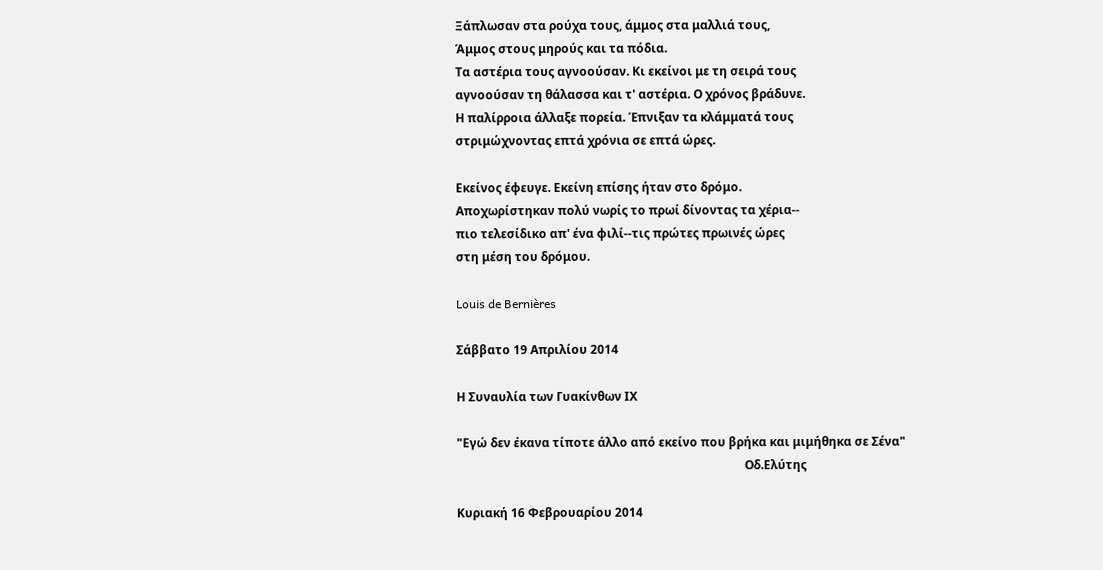Ξάπλωσαν στα ρούχα τους, άμμος στα μαλλιά τους,
Άμμος στους μηρούς και τα πόδια.
Τα αστέρια τους αγνοούσαν. Κι εκείνοι με τη σειρά τους
αγνοούσαν τη θάλασσα και τ' αστέρια. Ο χρόνος βράδυνε.
Η παλίρροια άλλαξε πορεία. Έπνιξαν τα κλάμματά τους
στριμώχνοντας επτά χρόνια σε επτά ώρες.

Εκείνος έφευγε. Εκείνη επίσης ήταν στο δρόμο.
Αποχωρίστηκαν πολύ νωρίς το πρωί δίνοντας τα χέρια--
πιο τελεσίδικο απ' ένα φιλί--τις πρώτες πρωινές ώρες
στη μέση του δρόμου.

Louis de Bernières

Σάββατο 19 Απριλίου 2014

Η Συναυλία των Γυακίνθων ΙΧ

"Εγώ δεν έκανα τίποτε άλλο από εκείνο που βρήκα και μιμήθηκα σε Σένα"
                                                                                                Οδ.Ελύτης

Κυριακή 16 Φεβρουαρίου 2014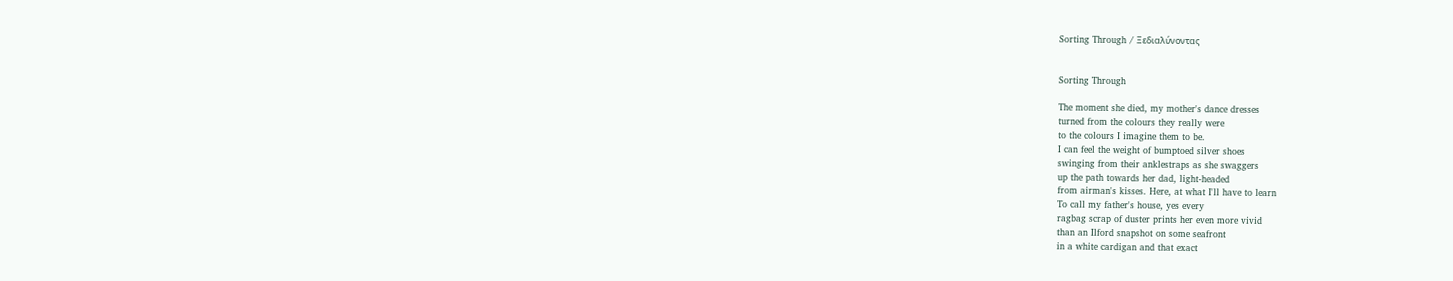Sorting Through / Ξεδιαλύνοντας


Sorting Through

The moment she died, my mother's dance dresses
turned from the colours they really were
to the colours I imagine them to be.
I can feel the weight of bumptoed silver shoes
swinging from their anklestraps as she swaggers
up the path towards her dad, light-headed
from airman's kisses. Here, at what I'll have to learn
To call my father's house, yes every
ragbag scrap of duster prints her even more vivid
than an Ilford snapshot on some seafront
in a white cardigan and that exact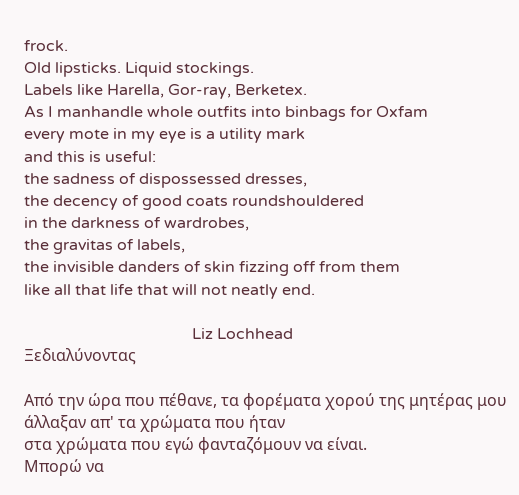frock.
Old lipsticks. Liquid stockings.
Labels like Harella, Gor-ray, Berketex.
As I manhandle whole outfits into binbags for Oxfam
every mote in my eye is a utility mark
and this is useful:
the sadness of dispossessed dresses,
the decency of good coats roundshouldered
in the darkness of wardrobes,
the gravitas of labels,
the invisible danders of skin fizzing off from them
like all that life that will not neatly end.

                                          Liz Lochhead
Ξεδιαλύνοντας

Από την ώρα που πέθανε, τα φορέματα χορού της μητέρας μου
άλλαξαν απ' τα χρώματα που ήταν
στα χρώματα που εγώ φανταζόμουν να είναι.
Μπορώ να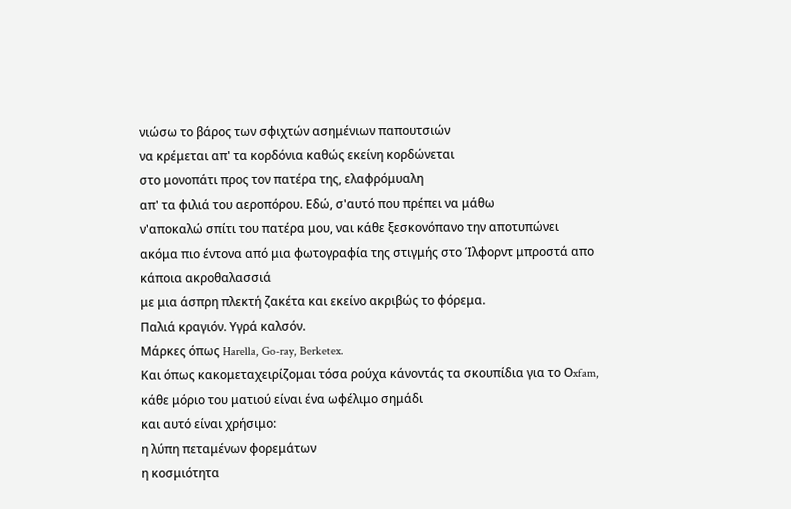νιώσω το βάρος των σφιχτών ασημένιων παπουτσιών
να κρέμεται απ' τα κορδόνια καθώς εκείνη κορδώνεται
στο μονοπάτι προς τον πατέρα της, ελαφρόμυαλη
απ' τα φιλιά του αεροπόρου. Εδώ, σ'αυτό που πρέπει να μάθω
ν'αποκαλώ σπίτι του πατέρα μου, ναι κάθε ξεσκονόπανο την αποτυπώνει
ακόμα πιο έντονα από μια φωτογραφία της στιγμής στο Ίλφορντ μπροστά απο κάποια ακροθαλασσιά
με μια άσπρη πλεκτή ζακέτα και εκείνο ακριβώς το φόρεμα.
Παλιά κραγιόν. Υγρά καλσόν.
Μάρκες όπως Harella, Go-ray, Berketex.
Και όπως κακομεταχειρίζομαι τόσα ρούχα κάνοντάς τα σκουπίδια για το Οxfam,
κάθε μόριο του ματιού είναι ένα ωφέλιμο σημάδι
και αυτό είναι χρήσιμο:
η λύπη πεταμένων φορεμάτων
η κοσμιότητα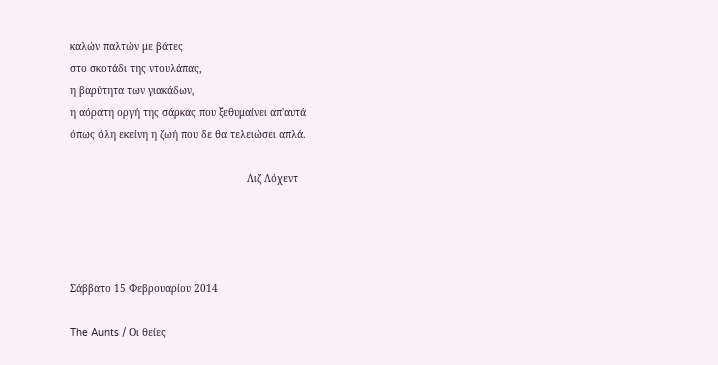καλών παλτών με βάτες
στο σκοτάδι της ντουλάπας,
η βαρύτητα των γιακάδων,
η αόρατη οργή της σάρκας που ξεθυμαίνει απ'αυτά
όπως όλη εκείνη η ζωή που δε θα τελειώσει απλά.

                                                           Λιζ Λόχεντ




Σάββατο 15 Φεβρουαρίου 2014

The Aunts / Oι θείες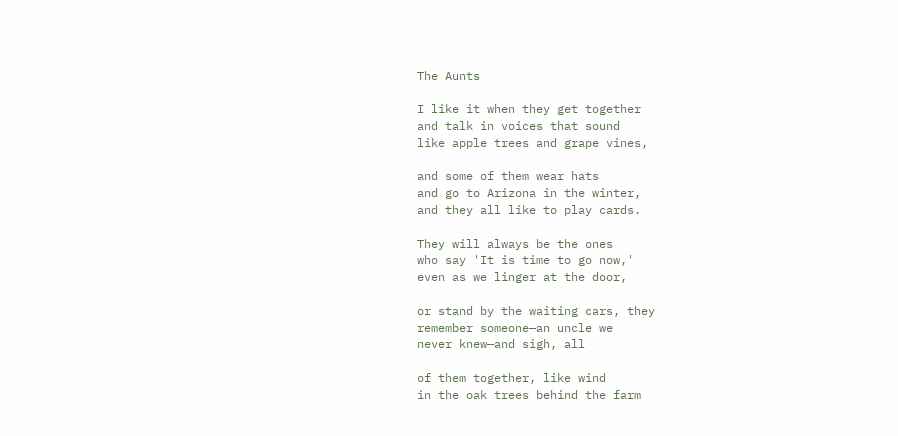The Aunts

I like it when they get together
and talk in voices that sound
like apple trees and grape vines,

and some of them wear hats
and go to Arizona in the winter,
and they all like to play cards.

They will always be the ones
who say 'It is time to go now,'
even as we linger at the door,

or stand by the waiting cars, they
remember someone—an uncle we
never knew—and sigh, all

of them together, like wind
in the oak trees behind the farm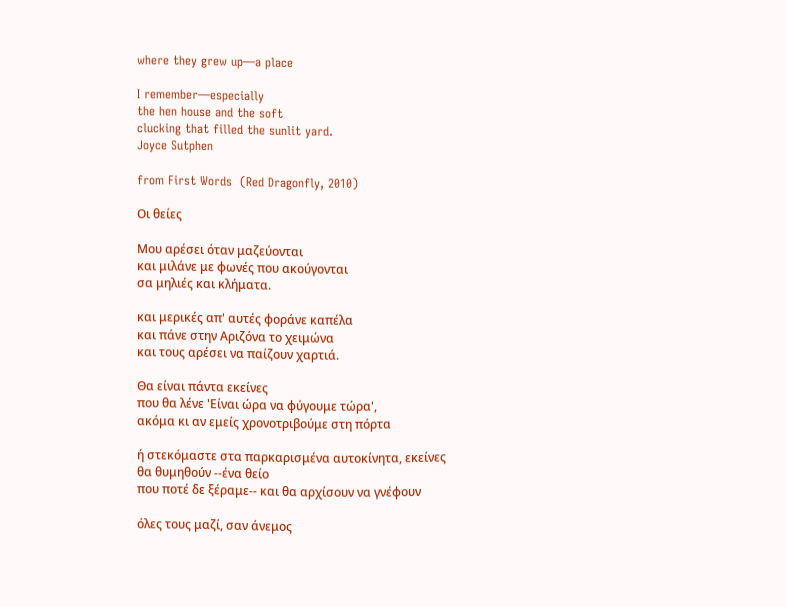where they grew up—a place

I remember—especially
the hen house and the soft
clucking that filled the sunlit yard.
Joyce Sutphen

from First Words  (Red Dragonfly, 2010)

Οι θείες

Μου αρέσει όταν μαζεύονται
και μιλάνε με φωνές που ακούγονται
σα μηλιές και κλήματα.

και μερικές απ' αυτές φοράνε καπέλα
και πάνε στην Αριζόνα το χειμώνα
και τους αρέσει να παίζουν χαρτιά.

Θα είναι πάντα εκείνες
που θα λένε 'Είναι ώρα να φύγουμε τώρα',
ακόμα κι αν εμείς χρονοτριβούμε στη πόρτα

ή στεκόμαστε στα παρκαρισμένα αυτοκίνητα, εκείνες
θα θυμηθούν --ένα θείο
που ποτέ δε ξέραμε-- και θα αρχίσουν να γνέφουν

όλες τους μαζί, σαν άνεμος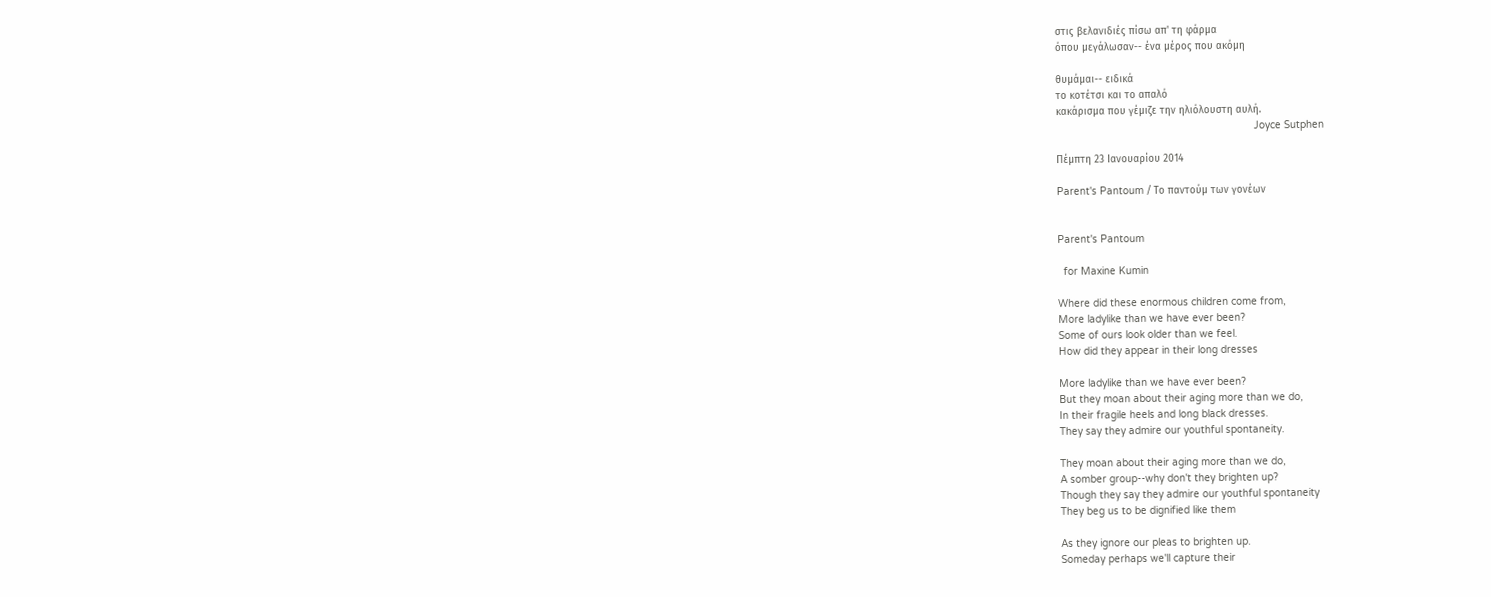στις βελανιδιές πίσω απ' τη φάρμα
όπου μεγάλωσαν-- ένα μέρος που ακόμη

θυμάμαι-- ειδικά
το κοτέτσι και το απαλό
κακάρισμα που γέμιζε την ηλιόλουστη αυλή.
                                                                  Joyce Sutphen

Πέμπτη 23 Ιανουαρίου 2014

Parent's Pantoum / Το παντούμ των γονέων


Parent's Pantoum

  for Maxine Kumin

Where did these enormous children come from,
More ladylike than we have ever been?
Some of ours look older than we feel.
How did they appear in their long dresses

More ladylike than we have ever been?
But they moan about their aging more than we do,
In their fragile heels and long black dresses.
They say they admire our youthful spontaneity.

They moan about their aging more than we do,
A somber group--why don't they brighten up?
Though they say they admire our youthful spontaneity
They beg us to be dignified like them

As they ignore our pleas to brighten up.
Someday perhaps we'll capture their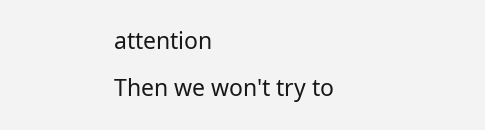attention
Then we won't try to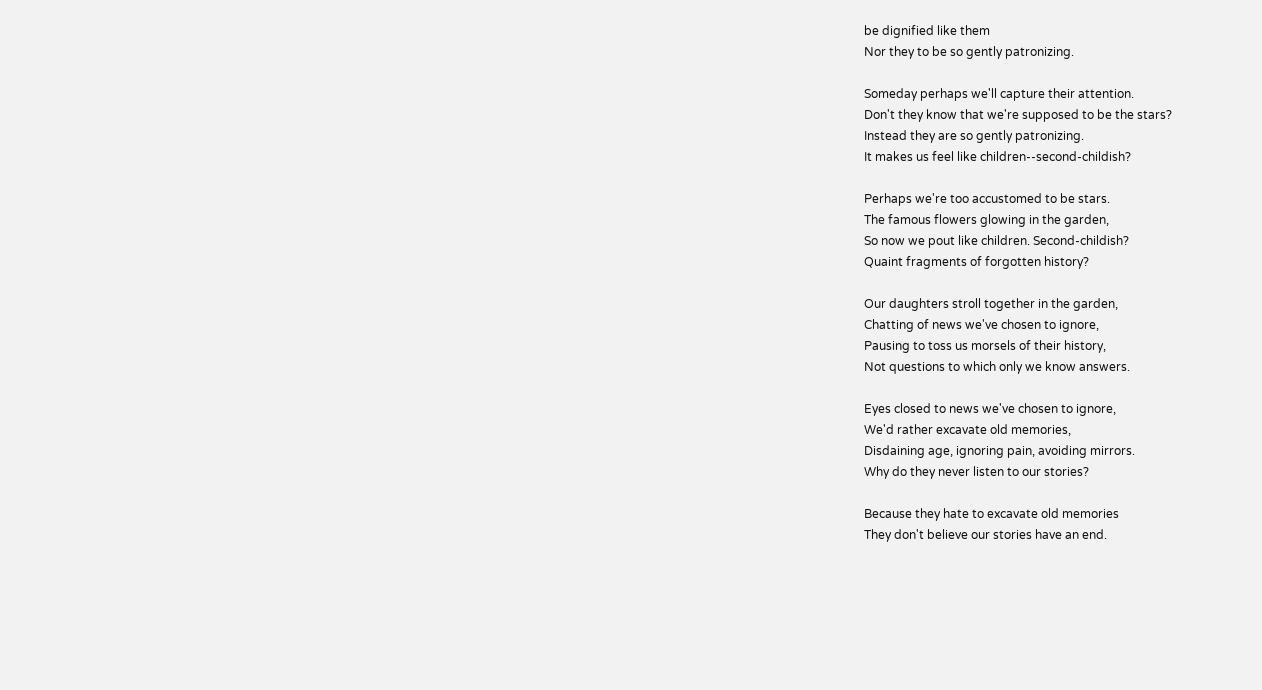be dignified like them
Nor they to be so gently patronizing.

Someday perhaps we'll capture their attention.
Don't they know that we're supposed to be the stars?
Instead they are so gently patronizing.
It makes us feel like children--second-childish?

Perhaps we're too accustomed to be stars.
The famous flowers glowing in the garden,
So now we pout like children. Second-childish?
Quaint fragments of forgotten history?

Our daughters stroll together in the garden,
Chatting of news we've chosen to ignore,
Pausing to toss us morsels of their history,
Not questions to which only we know answers.

Eyes closed to news we've chosen to ignore,
We'd rather excavate old memories,
Disdaining age, ignoring pain, avoiding mirrors.
Why do they never listen to our stories?

Because they hate to excavate old memories
They don't believe our stories have an end.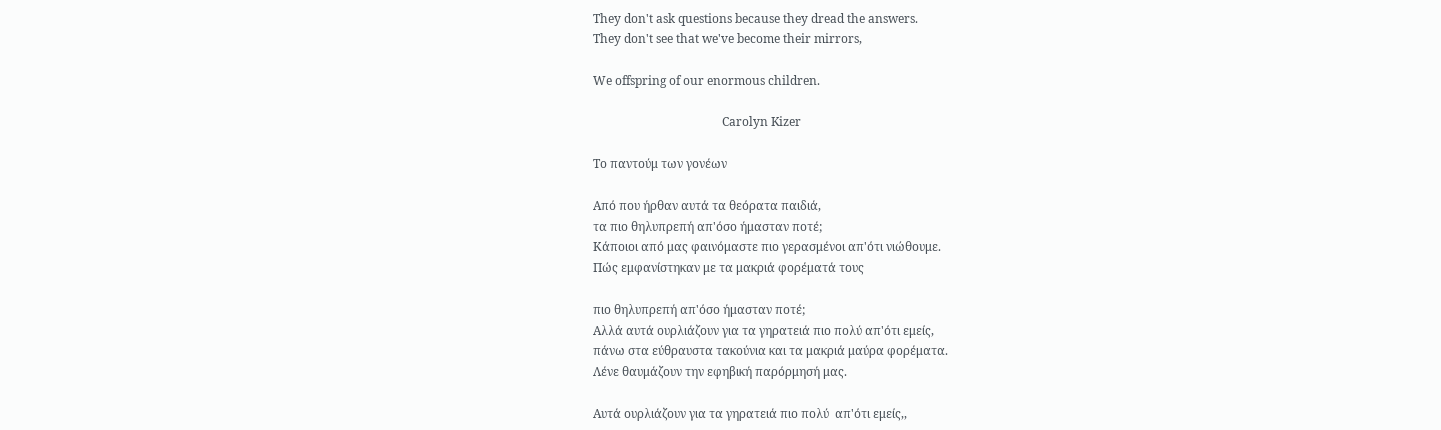They don't ask questions because they dread the answers.
They don't see that we've become their mirrors,

We offspring of our enormous children.

                                           Carolyn Kizer

Το παντούμ των γονέων

Από που ήρθαν αυτά τα θεόρατα παιδιά,
τα πιο θηλυπρεπή απ'όσο ήμασταν ποτέ;
Κάποιοι από μας φαινόμαστε πιο γερασμένοι απ'ότι νιώθουμε.
Πώς εμφανίστηκαν με τα μακριά φορέματά τους

πιο θηλυπρεπή απ'όσο ήμασταν ποτέ;
Αλλά αυτά ουρλιάζουν για τα γηρατειά πιο πολύ απ'ότι εμείς,
πάνω στα εύθραυστα τακούνια και τα μακριά μαύρα φορέματα.
Λένε θαυμάζουν την εφηβική παρόρμησή μας.

Αυτά ουρλιάζουν για τα γηρατειά πιο πολύ  απ'ότι εμείς,,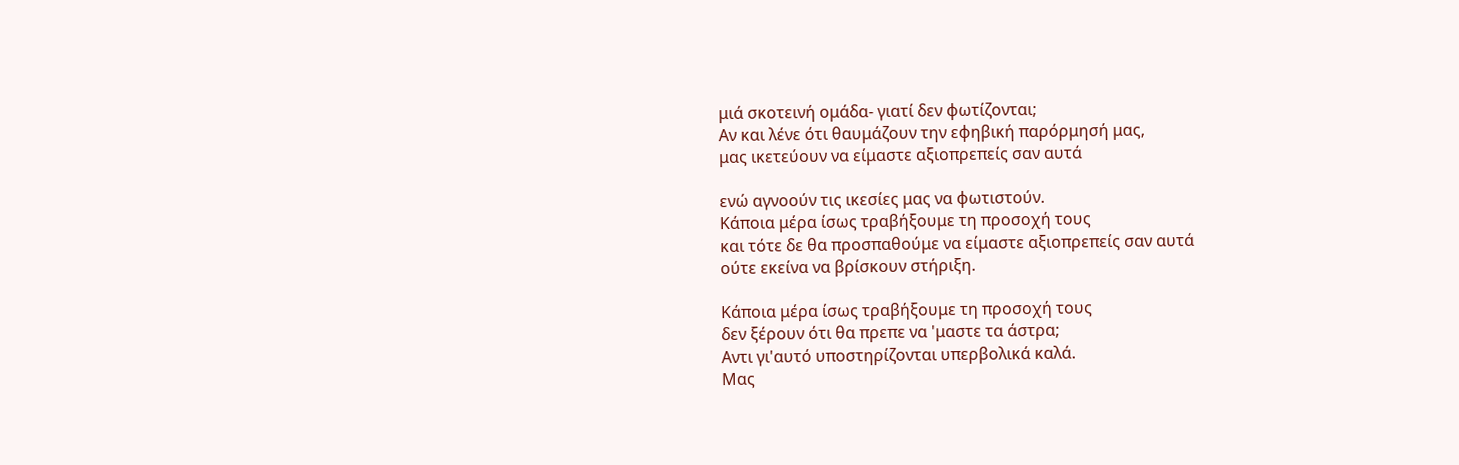μιά σκοτεινή ομάδα- γιατί δεν φωτίζονται;
Αν και λένε ότι θαυμάζουν την εφηβική παρόρμησή μας,
μας ικετεύουν να είμαστε αξιοπρεπείς σαν αυτά

ενώ αγνοούν τις ικεσίες μας να φωτιστούν.
Κάποια μέρα ίσως τραβήξουμε τη προσοχή τους
και τότε δε θα προσπαθούμε να είμαστε αξιοπρεπείς σαν αυτά
ούτε εκείνα να βρίσκουν στήριξη.

Κάποια μέρα ίσως τραβήξουμε τη προσοχή τους
δεν ξέρουν ότι θα πρεπε να 'μαστε τα άστρα;
Αντι γι'αυτό υποστηρίζονται υπερβολικά καλά.
Μας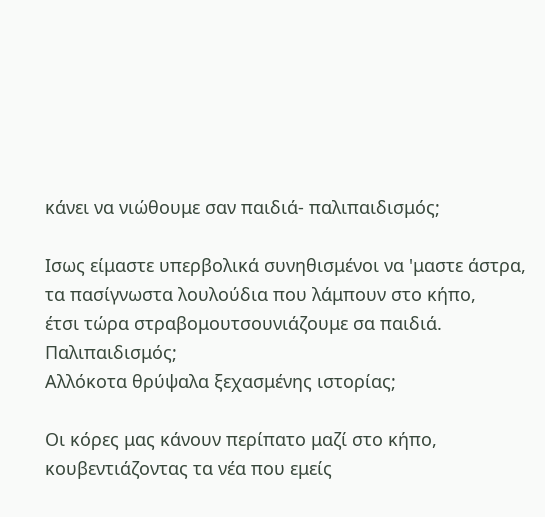κάνει να νιώθουμε σαν παιδιά- παλιπαιδισμός;

Ισως είμαστε υπερβολικά συνηθισμένοι να 'μαστε άστρα,
τα πασίγνωστα λουλούδια που λάμπουν στο κήπο,
έτσι τώρα στραβομουτσουνιάζουμε σα παιδιά. Παλιπαιδισμός;
Αλλόκοτα θρύψαλα ξεχασμένης ιστορίας;

Οι κόρες μας κάνουν περίπατο μαζί στο κήπο,
κουβεντιάζοντας τα νέα που εμείς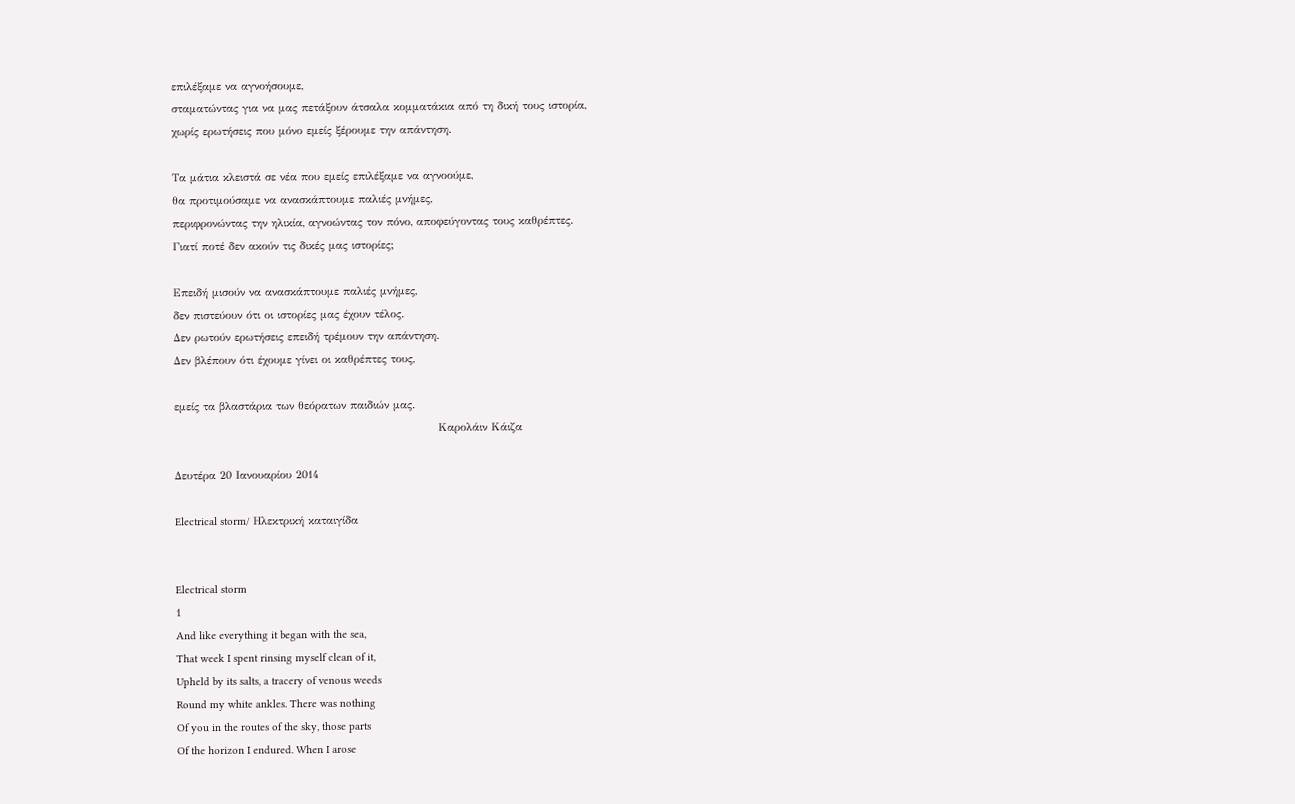επιλέξαμε να αγνοήσουμε,
σταματώντας για να μας πετάξουν άτσαλα κομματάκια από τη δική τους ιστορία,
χωρίς ερωτήσεις που μόνο εμείς ξέρουμε την απάντηση.

Τα μάτια κλειστά σε νέα που εμείς επιλέξαμε να αγνοούμε,
θα προτιμούσαμε να ανασκάπτουμε παλιές μνήμες,
περιφρονώντας την ηλικία, αγνοώντας τον πόνο, αποφεύγοντας τους καθρέπτες.
Γιατί ποτέ δεν ακούν τις δικές μας ιστορίες;

Επειδή μισούν να ανασκάπτουμε παλιές μνήμες,
δεν πιστεύουν ότι οι ιστορίες μας έχουν τέλος.
Δεν ρωτούν ερωτήσεις επειδή τρέμουν την απάντηση.
Δεν βλέπουν ότι έχουμε γίνει οι καθρέπτες τους,

εμείς τα βλαστάρια των θεόρατων παιδιών μας.
                                                                  Καρολάιν Κάιζα

Δευτέρα 20 Ιανουαρίου 2014

Electrical storm/ Ηλεκτρική καταιγίδα


Electrical storm
1
And like everything it began with the sea,
That week I spent rinsing myself clean of it,
Upheld by its salts, a tracery of venous weeds
Round my white ankles. There was nothing
Of you in the routes of the sky, those parts
Of the horizon I endured. When I arose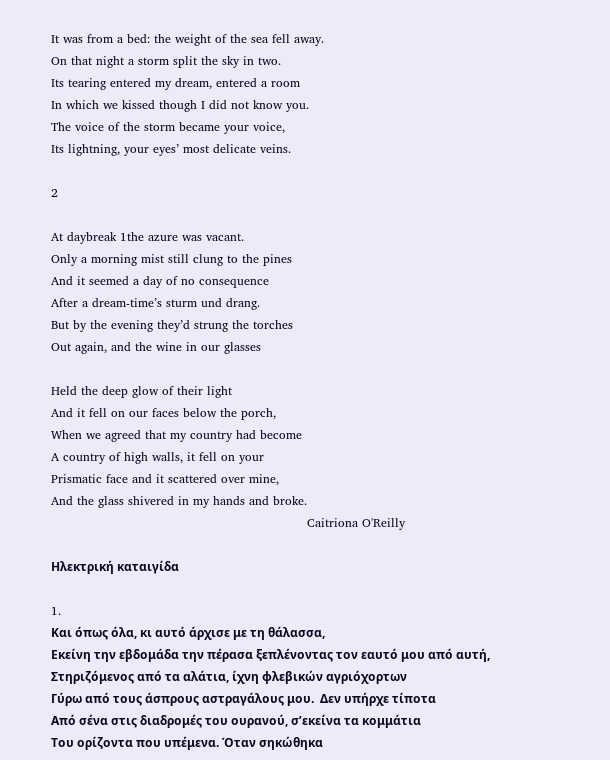It was from a bed: the weight of the sea fell away.
On that night a storm split the sky in two.
Its tearing entered my dream, entered a room
In which we kissed though I did not know you.
The voice of the storm became your voice,
Its lightning, your eyes’ most delicate veins.

2

At daybreak 1the azure was vacant.
Only a morning mist still clung to the pines
And it seemed a day of no consequence
After a dream-time’s sturm und drang.
But by the evening they’d strung the torches
Out again, and the wine in our glasses

Held the deep glow of their light
And it fell on our faces below the porch,
When we agreed that my country had become
A country of high walls, it fell on your
Prismatic face and it scattered over mine,
And the glass shivered in my hands and broke.
                                                                Caitriona O'Reilly

Ηλεκτρική καταιγίδα

1.
Και όπως όλα, κι αυτό άρχισε με τη θάλασσα,
Εκείνη την εβδομάδα την πέρασα ξεπλένοντας τον εαυτό μου από αυτή,
Στηριζόμενος από τα αλάτια, ίχνη φλεβικών αγριόχορτων
Γύρω από τους άσπρους αστραγάλους μου.  Δεν υπήρχε τίποτα
Από σένα στις διαδρομές του ουρανού, σ’εκείνα τα κομμάτια
Του ορίζοντα που υπέμενα. Όταν σηκώθηκα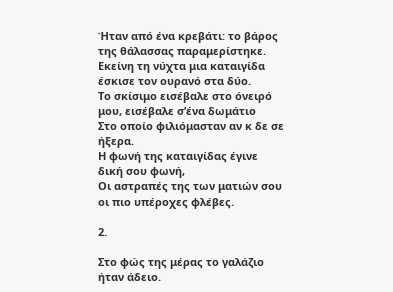Ήταν από ένα κρεβάτι: το βάρος της θάλασσας παραμερίστηκε.
Εκείνη τη νύχτα μια καταιγίδα έσκισε τον ουρανό στα δύο.
Το σκίσιμο εισέβαλε στο όνειρό μου, εισέβαλε σ’ένα δωμάτιο
Στο οποίο φιλιόμασταν αν κ δε σε ήξερα.
Η φωνή της καταιγίδας έγινε δική σου φωνή,
Οι αστραπές της των ματιών σου οι πιο υπέροχες φλέβες.

2.

Στο φώς της μέρας το γαλάζιο ήταν άδειο.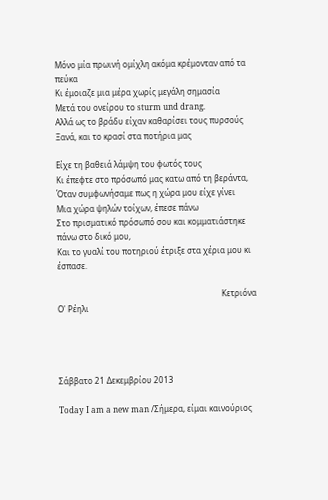Μόνο μία πρωινή ομίχλη ακόμα κρέμονταν από τα πεύκα
Κι έμοιαζε μια μέρα χωρίς μεγάλη σημασία
Μετά του ονείρου το sturm und drang.
Αλλά ως το βράδυ είχαν καθαρίσει τους πυρσούς
Ξανά, και το κρασί στα ποτήρια μας

Είχε τη βαθειά λάμψη του φωτός τους
Κι έπεφτε στο πρόσωπό μας κατω από τη βεράντα,
Όταν συμφωνήσαμε πως η χώρα μου είχε γίνει
Μια χώρα ψηλών τοίχων, έπεσε πάνω
Στο πρισματικό πρόσωπό σου και κομματιάστηκε πάνω στο δικό μου,
Και το γυαλί του ποτηριού έτριξε στα χέρια μου κι έσπασε.

                                                                                  Kετριόνα Ο' Ρέηλι




Σάββατο 21 Δεκεμβρίου 2013

Today I am a new man /Σήμερα, είμαι καινούριος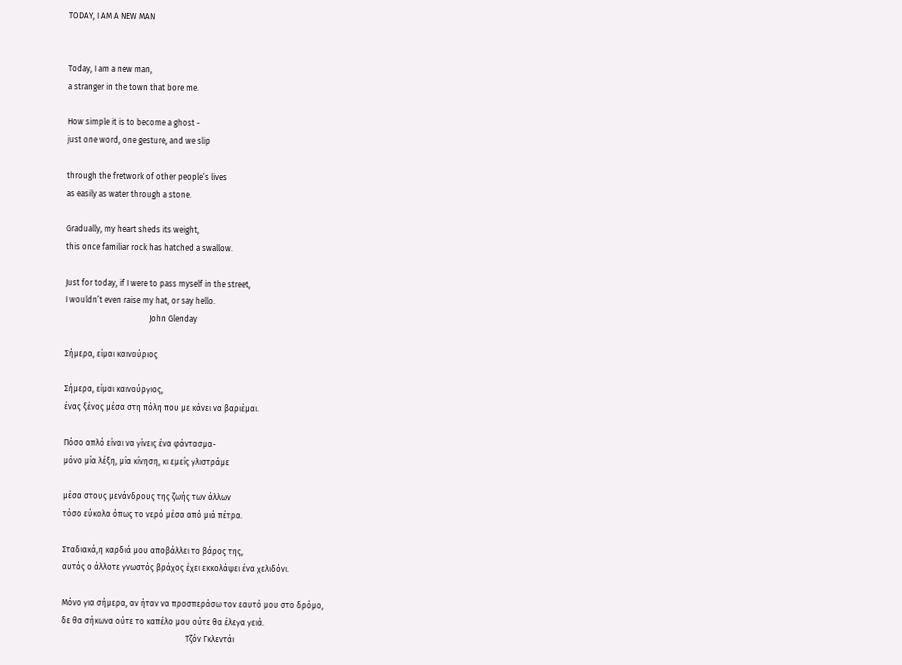TODAY, I AM A NEW MAN


Today, I am a new man,
a stranger in the town that bore me.

How simple it is to become a ghost -
just one word, one gesture, and we slip

through the fretwork of other people’s lives
as easily as water through a stone.

Gradually, my heart sheds its weight,
this once familiar rock has hatched a swallow.

Just for today, if I were to pass myself in the street,
I wouldn’t even raise my hat, or say hello.
                                          John Glenday

Σήμερα, είμαι καινούριος

Σήμερα, είμαι καινούργιος,
ένας ξένος μέσα στη πόλη που με κάνει να βαριέμαι.

Πόσο απλό είναι να γίνεις ένα φάντασμα-
μόνο μία λέξη, μία κίνηση, κι εμείς γλιστράμε

μέσα στους μενάνδρους της ζωής των άλλων
τόσο εύκολα όπως το νερό μέσα από μιά πέτρα.

Σταδιακά,η καρδιά μου αποβάλλει το βάρος της,
αυτός ο άλλοτε γνωστός βράχος έχει εκκολάψει ένα χελιδόνι.

Μόνο για σήμερα, αν ήταν να προσπεράσω τον εαυτό μου στο δρόμο,
δε θα σήκωνα ούτε το καπέλο μου ούτε θα έλεγα γειά.
                                                              Τζόν Γκλεντάι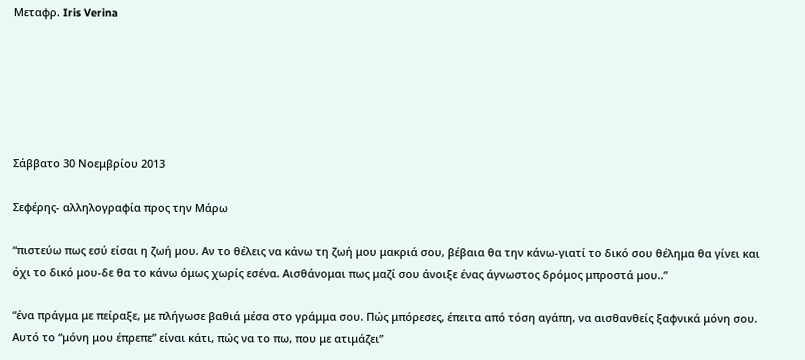Μεταφρ. Iris Verina






Σάββατο 30 Νοεμβρίου 2013

Σεφέρης- αλληλογραφία προς την Μάρω

“πιστεύω πως εσύ είσαι η ζωή μου. Αν το θέλεις να κάνω τη ζωή μου μακριά σου, βέβαια θα την κάνω-γιατί το δικό σου θέλημα θα γίνει και όχι το δικό μου-δε θα το κάνω όμως χωρίς εσένα. Αισθάνομαι πως μαζί σου άνοιξε ένας άγνωστος δρόμος μπροστά μου..”

“ένα πράγμα με πείραξε, με πλήγωσε βαθιά μέσα στο γράμμα σου. Πώς μπόρεσες, έπειτα από τόση αγάπη, να αισθανθείς ξαφνικά μόνη σου. Aυτό το “μόνη μου έπρεπε” είναι κάτι, πώς να το πω, που με ατιμάζει”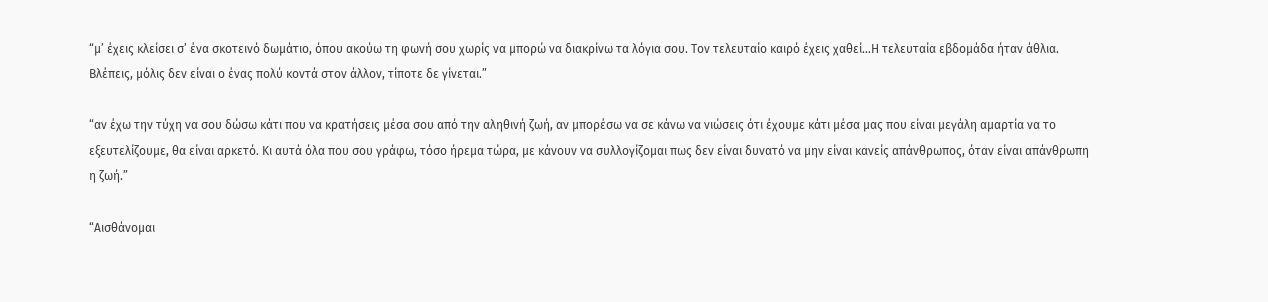“μ’ έχεις κλείσει σ’ ένα σκοτεινό δωμάτιο, όπου ακούω τη φωνή σου χωρίς να μπορώ να διακρίνω τα λόγια σου. Τον τελευταίο καιρό έχεις χαθεί…Η τελευταία εβδομάδα ήταν άθλια. Βλέπεις, μόλις δεν είναι ο ένας πολύ κοντά στον άλλον, τίποτε δε γίνεται.”

“αν έχω την τύχη να σου δώσω κάτι που να κρατήσεις μέσα σου από την αληθινή ζωή, αν μπορέσω να σε κάνω να νιώσεις ότι έχουμε κάτι μέσα μας που είναι μεγάλη αμαρτία να το εξευτελίζουμε, θα είναι αρκετό. Κι αυτά όλα που σου γράφω, τόσο ήρεμα τώρα, με κάνουν να συλλογίζομαι πως δεν είναι δυνατό να μην είναι κανείς απάνθρωπος, όταν είναι απάνθρωπη η ζωή.”

“Αισθάνομαι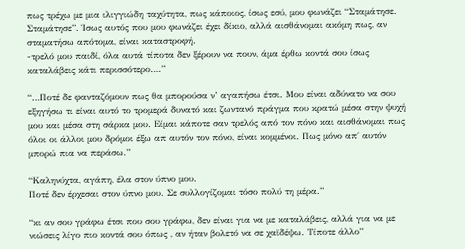πως τρέχω με μια ιλιγγιώδη ταχύτητα, πως κάποιος, ίσως εσύ, μου φωνάζει “Σταμάτησε. Σταμάτησε”. Ίσως αυτός που μου φωνάζει έχει δίκιο, αλλά αισθάνομαι ακόμη πως, αν σταματήσω απότομα, είναι καταστροφή.
-τρελό μου παιδί, όλα αυτά τίποτα δεν ξέρουν να πουν, άμα έρθω κοντά σου ίσως καταλάβεις κάτι περισσότερο….”

“…Ποτέ δε φανταζόμουν πως θα μπορούσα ν’ αγαπήσω έτσι. Μου είναι αδύνατο να σου εξηγήσω τι είναι αυτό το τρομερά δυνατό και ζωντανό πράγμα που κρατώ μέσα στην ψυχή μου και μέσα στη σάρκα μου. Είμαι κάποτε σαν τρελός από τον πόνο και αισθάνομαι πως όλοι οι άλλοι μου δρόμοι έξω απ αυτόν τον πόνο, είναι κομμένοι. Πως μόνο απ΄ αυτόν μπορώ πια να περάσω.”

“Καληνύχτα, αγάπη, έλα στον ύπνο μου.
Ποτέ δεν έρχεσαι στον ύπνο μου. Σε συλλογίζομαι τόσο πολύ τη μέρα.”

“κι αν σου γράφω έτσι που σου γράφω, δεν είναι για να με καταλάβεις, αλλά για να με νιώσεις λίγο πιο κοντά σου όπως , αν ήταν βολετό να σε χαϊδέψω. Τίποτε άλλο”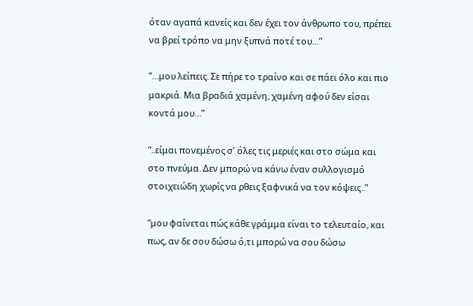όταν αγαπά κανείς και δεν έχει τον άνθρωπο του, πρέπει να βρεί τρόπο να μην ξυπνά ποτέ του…”

“…μου λείπεις. Σε πήρε το τραίνο και σε πάει όλο και πιο μακριά. Μια βραδιά χαμένη, χαμένη αφού δεν είσαι κοντά μου…”

“..είμαι πονεμένος σ’ όλες τις μεριές και στο σώμα και στο πνεύμα. Δεν μπορώ να κάνω έναν συλλογισμό στοιχειώδη χωρίς να ρθεις ξαφνικά να τον κόψεις..”

“μου φαίνεται πώς κάθε γράμμα είναι το τελευταίο, και πως, αν δε σου δώσω ό,τι μπορώ να σου δώσω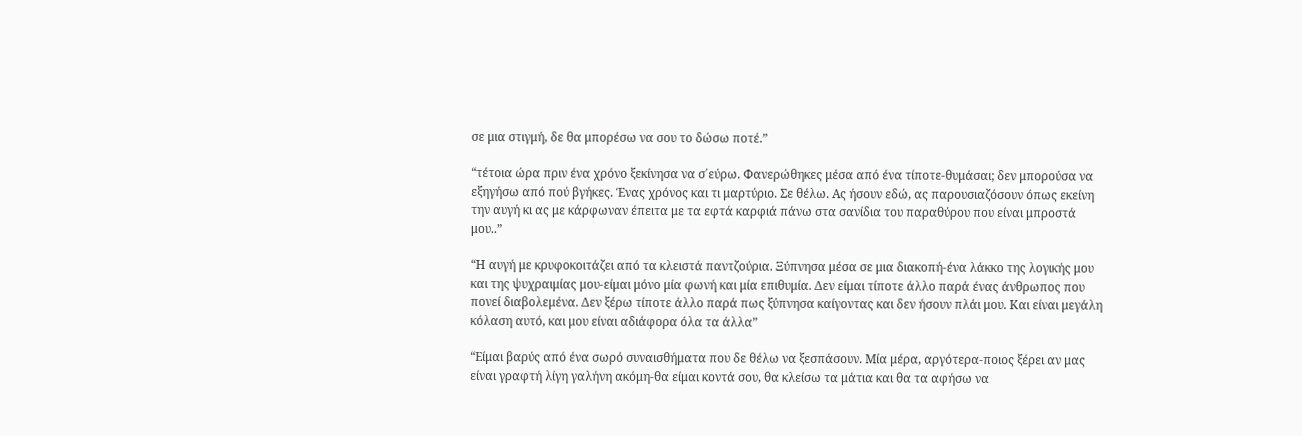σε μια στιγμή, δε θα μπορέσω να σου το δώσω ποτέ.”

“τέτοια ώρα πριν ένα χρόνο ξεκίνησα να σ΄εύρω. Φανερώθηκες μέσα από ένα τίποτε-θυμάσαι; δεν μπορούσα να εξηγήσω από πού βγήκες. Ένας χρόνος και τι μαρτύριο. Σε θέλω. Ας ήσουν εδώ, ας παρουσιαζόσουν όπως εκείνη την αυγή κι ας με κάρφωναν έπειτα με τα εφτά καρφιά πάνω στα σανίδια του παραθύρου που είναι μπροστά μου..”

“Η αυγή με κρυφοκοιτάζει από τα κλειστά παντζούρια. Ξύπνησα μέσα σε μια διακοπή-ένα λάκκο της λογικής μου και της ψυχραιμίας μου-είμαι μόνο μία φωνή και μία επιθυμία. Δεν είμαι τίποτε άλλο παρά ένας άνθρωπος που πονεί διαβολεμένα. Δεν ξέρω τίποτε άλλο παρά πως ξύπνησα καίγοντας και δεν ήσουν πλάι μου. Και είναι μεγάλη κόλαση αυτό, και μου είναι αδιάφορα όλα τα άλλα”

“Είμαι βαρύς από ένα σωρό συναισθήματα που δε θέλω να ξεσπάσουν. Μία μέρα, αργότερα-ποιος ξέρει αν μας είναι γραφτή λίγη γαλήνη ακόμη-θα είμαι κοντά σου, θα κλείσω τα μάτια και θα τα αφήσω να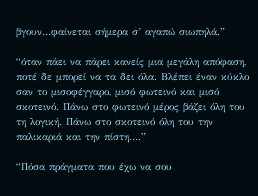βγουν…φαίνεται σήμερα σ’ αγαπώ σιωπηλά.”

“όταν πάει να πάρει κανείς μια μεγάλη απόφαση, ποτέ δε μπορεί να τα δει όλα. Βλέπει έναν κύκλο σαν το μισοφέγγαρο, μισό φωτεινό και μισό σκοτεινό. Πάνω στο φωτεινό μέρος βάζει όλη του τη λογική. Πάνω στο σκοτεινό όλη του την παλικαριά και την πίστη….”

“Πόσα πράγματα που έχω να σου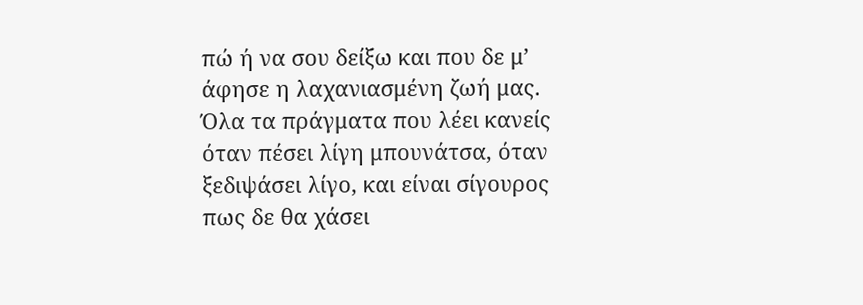πώ ή να σου δείξω και που δε μ’ άφησε η λαχανιασμένη ζωή μας. Όλα τα πράγματα που λέει κανείς όταν πέσει λίγη μπουνάτσα, όταν ξεδιψάσει λίγο, και είναι σίγουρος πως δε θα χάσει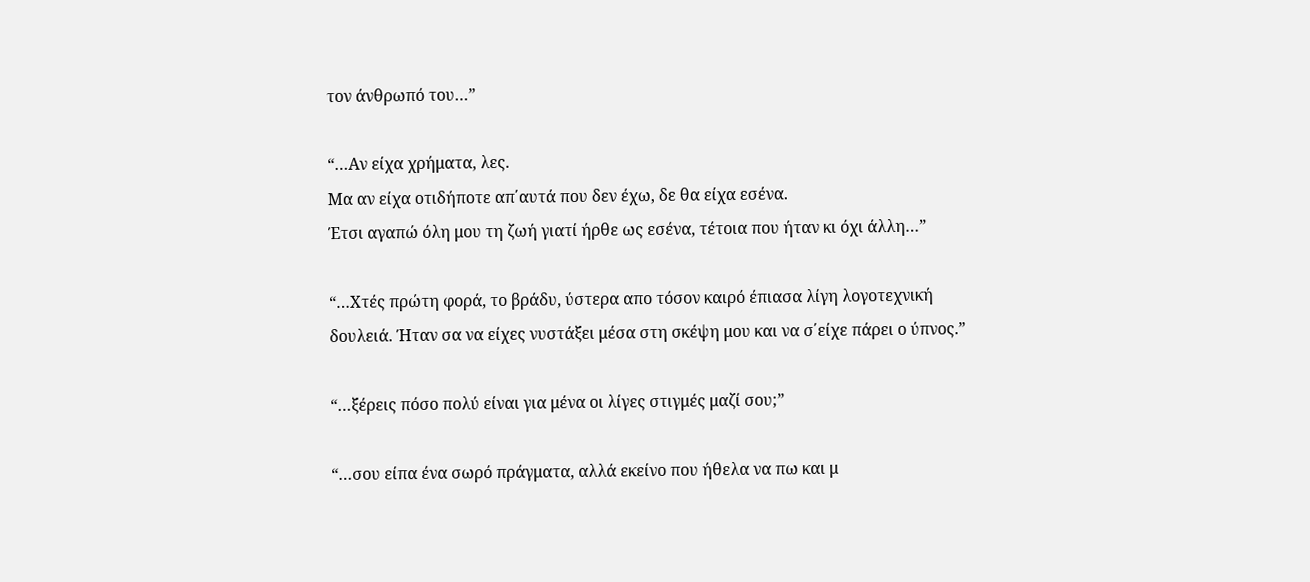τον άνθρωπό του…”

“…Αν είχα χρήματα, λες.
Μα αν είχα οτιδήποτε απ΄αυτά που δεν έχω, δε θα είχα εσένα.
Έτσι αγαπώ όλη μου τη ζωή γιατί ήρθε ως εσένα, τέτοια που ήταν κι όχι άλλη…”

“…Χτές πρώτη φορά, το βράδυ, ύστερα απο τόσον καιρό έπιασα λίγη λογοτεχνική δουλειά. Ήταν σα να είχες νυστάξει μέσα στη σκέψη μου και να σ΄είχε πάρει ο ύπνος.”

“…ξέρεις πόσο πολύ είναι για μένα οι λίγες στιγμές μαζί σου;”

“…σου είπα ένα σωρό πράγματα, αλλά εκείνο που ήθελα να πω και μ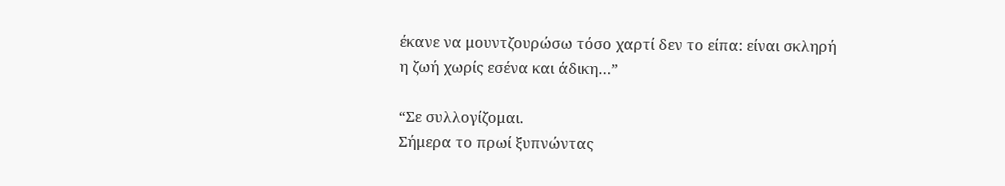έκανε να μουντζουρώσω τόσο χαρτί δεν το είπα: είναι σκληρή η ζωή χωρίς εσένα και άδικη…”

“Σε συλλογίζομαι.
Σήμερα το πρωί ξυπνώντας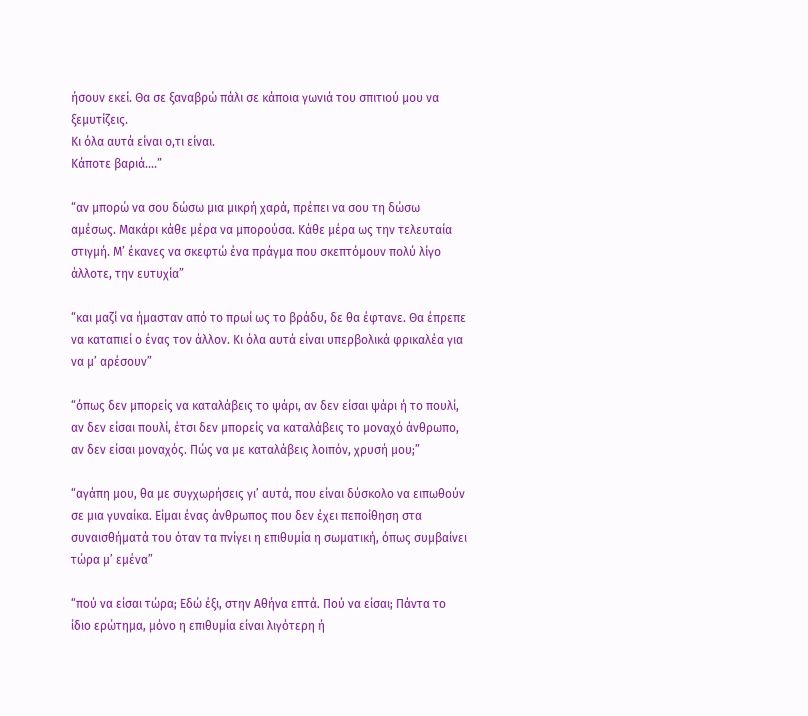ήσουν εκεί. Θα σε ξαναβρώ πάλι σε κάποια γωνιά του σπιτιού μου να ξεμυτίζεις.
Κι όλα αυτά είναι ο,τι είναι.
Κάποτε βαριά….”

“αν μπορώ να σου δώσω μια μικρή χαρά, πρέπει να σου τη δώσω αμέσως. Μακάρι κάθε μέρα να μπορούσα. Κάθε μέρα ως την τελευταία στιγμή. Μ’ έκανες να σκεφτώ ένα πράγμα που σκεπτόμουν πολύ λίγο άλλοτε, την ευτυχία”

“και μαζί να ήμασταν από το πρωί ως το βράδυ, δε θα έφτανε. Θα έπρεπε να καταπιεί ο ένας τον άλλον. Κι όλα αυτά είναι υπερβολικά φρικαλέα για να μ’ αρέσουν”

“όπως δεν μπορείς να καταλάβεις το ψάρι, αν δεν είσαι ψάρι ή το πουλί, αν δεν είσαι πουλί, έτσι δεν μπορείς να καταλάβεις το μοναχό άνθρωπο, αν δεν είσαι μοναχός. Πώς να με καταλάβεις λοιπόν, χρυσή μου;”

“αγάπη μου, θα με συγχωρήσεις γι’ αυτά, που είναι δύσκολο να ειπωθούν σε μια γυναίκα. Είμαι ένας άνθρωπος που δεν έχει πεποίθηση στα συναισθήματά του όταν τα πνίγει η επιθυμία η σωματική, όπως συμβαίνει τώρα μ’ εμένα”

“πού να είσαι τώρα; Εδώ έξι, στην Αθήνα επτά. Πού να είσαι; Πάντα το ίδιο ερώτημα, μόνο η επιθυμία είναι λιγότερη ή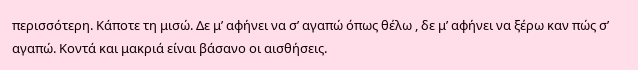περισσότερη. Κάποτε τη μισώ. Δε μ’ αφήνει να σ’ αγαπώ όπως θέλω , δε μ’ αφήνει να ξέρω καν πώς σ’ αγαπώ. Κοντά και μακριά είναι βάσανο οι αισθήσεις.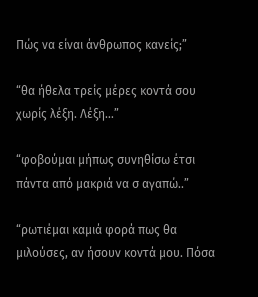Πώς να είναι άνθρωπος κανείς;”

“θα ήθελα τρείς μέρες κοντά σου χωρίς λέξη. Λέξη…”

“φοβούμαι μήπως συνηθίσω έτσι πάντα από μακριά να σ αγαπώ..”

“ρωτιέμαι καμιά φορά πως θα μιλούσες, αν ήσουν κοντά μου. Πόσα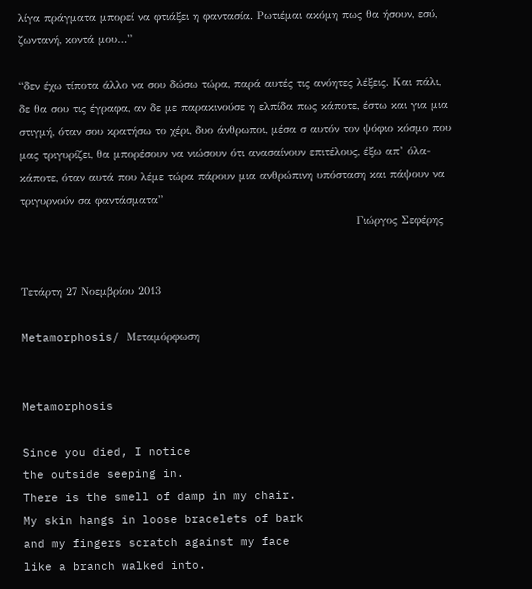λίγα πράγματα μπορεί να φτιάξει η φαντασία. Ρωτιέμαι ακόμη πως θα ήσουν, εσύ, ζωντανή, κοντά μου…”

“δεν έχω τίποτα άλλο να σου δώσω τώρα, παρά αυτές τις ανόητες λέξεις. Και πάλι, δε θα σου τις έγραφα, αν δε με παρακινούσε η ελπίδα πως κάποτε, έστω και για μια στιγμή, όταν σου κρατήσω το χέρι, δυο άνθρωποι, μέσα σ αυτόν τον ψόφιο κόσμο που μας τριγυρίζει, θα μπορέσουν να νιώσουν ότι ανασαίνουν επιτέλους, έξω απ’ όλα-κάποτε, όταν αυτά που λέμε τώρα πάρουν μια ανθρώπινη υπόσταση και πάψουν να τριγυρνούν σα φαντάσματα”
                                                                                    Γιώργος Σεφέρης


Τετάρτη 27 Νοεμβρίου 2013

Metamorphosis/ Μεταμόρφωση


Metamorphosis

Since you died, I notice
the outside seeping in.
There is the smell of damp in my chair.
My skin hangs in loose bracelets of bark
and my fingers scratch against my face
like a branch walked into.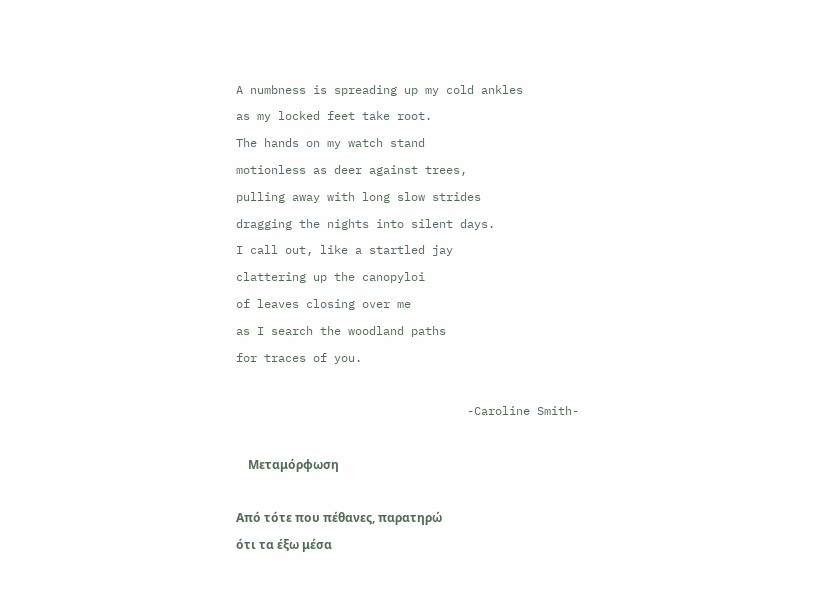A numbness is spreading up my cold ankles
as my locked feet take root.
The hands on my watch stand
motionless as deer against trees,
pulling away with long slow strides
dragging the nights into silent days.
I call out, like a startled jay
clattering up the canopyloi
of leaves closing over me
as I search the woodland paths
for traces of you.

                                 -Caroline Smith-

    Μεταμόρφωση

Από τότε που πέθανες, παρατηρώ
ότι τα έξω μέσα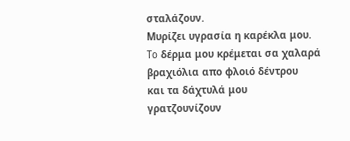σταλάζουν.
Mυρίζει υγρασία η καρέκλα μου.
To δέρμα μου κρέμεται σα χαλαρά βραχιόλια απο φλοιό δέντρου
και τα δάχτυλά μου γρατζουνίζουν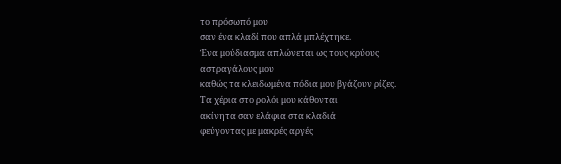το πρόσωπό μου
σαν ένα κλαδί που απλά μπλέχτηκε.
Ένα μούδιασμα απλώνεται ως τους κρύους αστραγάλους μου
καθώς τα κλειδωμένα πόδια μου βγάζουν ρίζες.
Tα χέρια στο ρολόι μου κάθονται
ακίνητα σαν ελάφια στα κλαδιά
φεύγοντας με μακρές αργές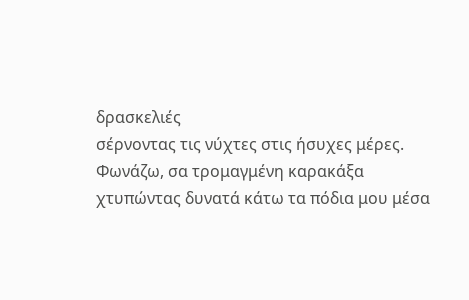δρασκελιές
σέρνοντας τις νύχτες στις ήσυχες μέρες.
Φωνάζω, σα τρομαγμένη καρακάξα
χτυπώντας δυνατά κάτω τα πόδια μου μέσα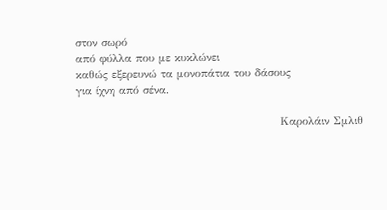στον σωρό
από φύλλα που με κυκλώνει
καθώς εξερευνώ τα μονοπάτια του δάσους
για ίχνη από σένα.

                                                   Καρολάιν Σμλιθ